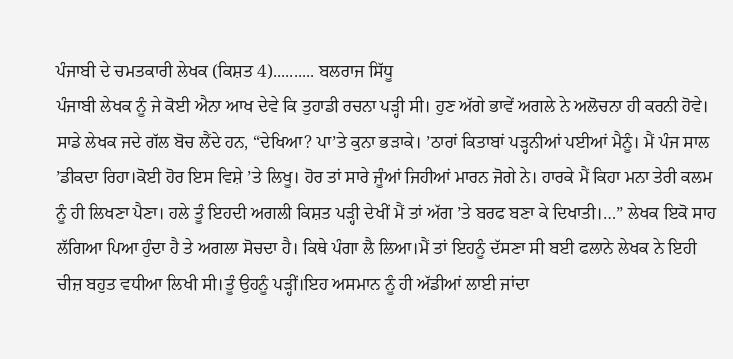ਪੰਜਾਬੀ ਦੇ ਚਮਤਕਾਰੀ ਲੇਖਕ (ਕਿਸ਼ਤ 4).......... ਬਲਰਾਜ ਸਿੱਧੂ
ਪੰਜਾਬੀ ਲੇਖਕ ਨੂੰ ਜੇ ਕੋਈ ਐਨਾ ਆਖ ਦੇਵੇ ਕਿ ਤੁਹਾਡੀ ਰਚਨਾ ਪੜ੍ਹੀ ਸੀ। ਹੁਣ ਅੱਗੇ ਭਾਵੇਂ ਅਗਲੇ ਨੇ ਅਲੋਚਨਾ ਹੀ ਕਰਨੀ ਹੋਵੇ। ਸਾਡੇ ਲੇਖਕ ਜਦੇ ਗੱਲ ਬੋਚ ਲੈਂਦੇ ਹਨ, “ਦੇਖਿਆ? ਪਾ’ਤੇ ਕੁਨਾ ਭੜਾਕੇ। ’ਠਾਰਾਂ ਕਿਤਾਬਾਂ ਪੜ੍ਹਨੀਆਂ ਪਈਆਂ ਮੈਨੂੰ। ਮੈਂ ਪੰਜ ਸਾਲ ’ਡੀਕਦਾ ਰਿਹਾ।ਕੋਈ ਹੋਰ ਇਸ ਵਿਸ਼ੇ ’ਤੇ ਲਿਖੂ। ਹੋਰ ਤਾਂ ਸਾਰੇ ਜੂੰਆਂ ਜਿਹੀਆਂ ਮਾਰਨ ਜੋਗੇ ਨੇ। ਹਾਰਕੇ ਮੈਂ ਕਿਹਾ ਮਨਾ ਤੇਰੀ ਕਲਮ ਨੂੰ ਹੀ ਲਿਖਣਾ ਪੈਣਾ। ਹਲੇ ਤੂੰ ਇਹਦੀ ਅਗਲੀ ਕਿਸ਼ਤ ਪੜ੍ਹੀ ਦੇਖੀਂ ਮੈਂ ਤਾਂ ਅੱਗ ’ਤੇ ਬਰਫ ਬਣਾ ਕੇ ਦਿਖਾਤੀ।…” ਲੇਖਕ ਇਕੋ ਸਾਹ ਲੱਗਿਆ ਪਿਆ ਹੁੰਦਾ ਹੈ ਤੇ ਅਗਲਾ ਸੋਚਦਾ ਹੈ। ਕਿਥੇ ਪੰਗਾ ਲੈ ਲਿਆ।ਮੈਂ ਤਾਂ ਇਹਨੂੰ ਦੱਸਣਾ ਸੀ ਬਈ ਫਲਾਨੇ ਲੇਖਕ ਨੇ ਇਹੀ ਚੀਜ਼ ਬਹੁਤ ਵਧੀਆ ਲਿਖੀ ਸੀ।ਤੂੰ ਉਹਨੂੰ ਪੜ੍ਹੀਂ।ਇਹ ਅਸਮਾਨ ਨੂੰ ਹੀ ਅੱਡੀਆਂ ਲਾਈ ਜਾਂਦਾ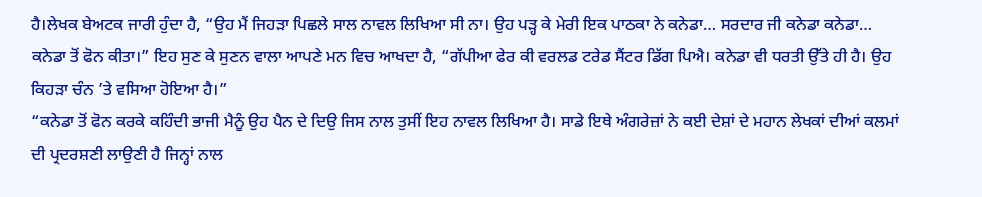ਹੈ।ਲੇਖਕ ਬੇਅਟਕ ਜਾਰੀ ਹੁੰਦਾ ਹੈ, “ਉਹ ਮੈਂ ਜਿਹੜਾ ਪਿਛਲੇ ਸਾਲ ਨਾਵਲ ਲਿਖਿਆ ਸੀ ਨਾ। ਉਹ ਪੜ੍ਹ ਕੇ ਮੇਰੀ ਇਕ ਪਾਠਕਾ ਨੇ ਕਨੇਡਾ… ਸਰਦਾਰ ਜੀ ਕਨੇਡਾ ਕਨੇਡਾ… ਕਨੇਡਾ ਤੋਂ ਫੋਨ ਕੀਤਾ।” ਇਹ ਸੁਣ ਕੇ ਸੁਣਨ ਵਾਲਾ ਆਪਣੇ ਮਨ ਵਿਚ ਆਖਦਾ ਹੈ, “ਗੱਪੀਆ ਫੇਰ ਕੀ ਵਰਲਡ ਟਰੇਡ ਸੈਂਟਰ ਡਿੱਗ ਪਿਐ। ਕਨੇਡਾ ਵੀ ਧਰਤੀ ਉੱਤੇ ਹੀ ਹੈ। ਉਹ ਕਿਹੜਾ ਚੰਨ ’ਤੇ ਵਸਿਆ ਹੋਇਆ ਹੈ।”
“ਕਨੇਡਾ ਤੋਂ ਫੋਨ ਕਰਕੇ ਕਹਿੰਦੀ ਭਾਜੀ ਮੈਨੂੰ ਉਹ ਪੈਨ ਦੇ ਦਿਉ ਜਿਸ ਨਾਲ ਤੁਸੀਂ ਇਹ ਨਾਵਲ ਲਿਖਿਆ ਹੈ। ਸਾਡੇ ਇਥੇ ਅੰਗਰੇਜ਼ਾਂ ਨੇ ਕਈ ਦੇਸ਼ਾਂ ਦੇ ਮਹਾਨ ਲੇਖਕਾਂ ਦੀਆਂ ਕਲਮਾਂ ਦੀ ਪ੍ਰਦਰਸ਼ਣੀ ਲਾਉਣੀ ਹੈ ਜਿਨ੍ਹਾਂ ਨਾਲ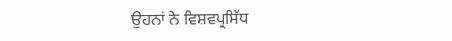ਉਹਨਾਂ ਨੇ ਵਿਸ਼ਵਪ੍ਰਸਿੱਧ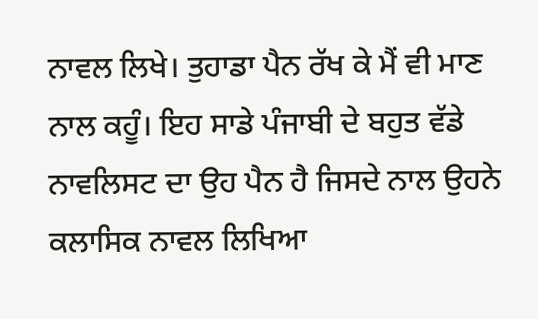ਨਾਵਲ ਲਿਖੇ। ਤੁਹਾਡਾ ਪੈਨ ਰੱਖ ਕੇ ਮੈਂ ਵੀ ਮਾਣ ਨਾਲ ਕਹੂੰ। ਇਹ ਸਾਡੇ ਪੰਜਾਬੀ ਦੇ ਬਹੁਤ ਵੱਡੇ ਨਾਵਲਿਸਟ ਦਾ ਉਹ ਪੈਨ ਹੈ ਜਿਸਦੇ ਨਾਲ ਉਹਨੇ ਕਲਾਸਿਕ ਨਾਵਲ ਲਿਖਿਆ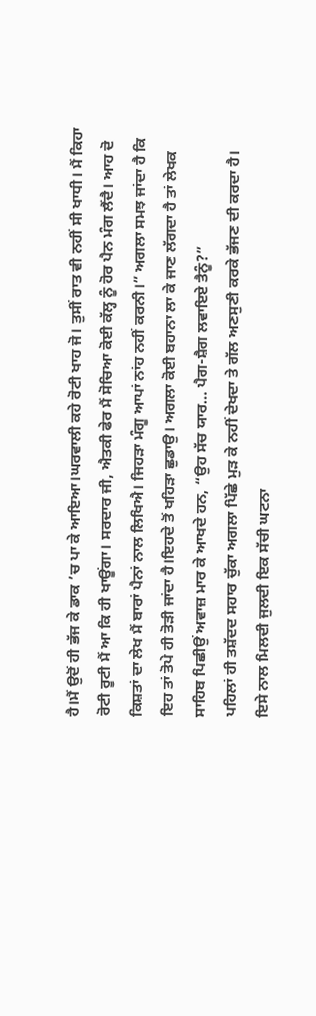ਹੈ।ਮੈਂ ਉਦੋਂ ਹੀ ਭੱਜ ਕੇ ਡਾਕ ’ਚ ਪਾ ਕੇ ਆਇਆ।ਘਰਵਾਲੀ ਕਹੇ ਰੋਟੀ ਖਾਹ ਜੋ। ਤੁਸੀਂ ਰਾਤ ਵੀ ਨਹੀਂ ਸੀ ਖਾਧੀ। ਮੈਂ ਕਿਹਾ ਰੋਟੀ ਰੂਟੀ ਮੈਂ ਆ ਕਿ ਹੀ ਖਾਊਂਗਾ। ਸਰਦਾਰ ਜੀ, ਐਤਕੀ ਫੇਰ ਮੈਂ ਸੋਚਿਆ ਕੋਈ ਕੱਲ੍ਹ ਨੂੰ ਹੋਰ ਪੈਨ ਮੰਗ ਲੈਂਦੈ। ਆਹ ਦੋ ਕਿਸ਼ਤਾਂ ਦਾ ਲੇਖ ਮੈਂ ਬਾਰਾਂ ਪੈਨਾਂ ਨਾਲ ਲਿਖਿਐ। ਜਿਹੜਾ ਮੰਗੂ ਆਪਾਂ ਨਾਂਹ ਨਹੀਂ ਕਰਨੀ।” ਅਗਲਾ ਸਮਝ ਜਾਂਦਾ ਹੈ ਕਿ ਇਹ ਤਾਂ ਤੋਪੇ ਹੀ ਤੋੜੀ ਜਾਂਦਾ ਹੈ।ਇਹਦੇ ਤੋਂ ਖਹਿੜਾ ਛੁਡਾਉ। ਅਗਲਾ ਕੋਈ ਬਹਾਨਾ ਲਾ ਕੇ ਜਾਣ ਲੱਗਦਾ ਹੈ ਤਾਂ ਲੇਖਕ ਸਾਹਿਬ ਪਿਛੀਉਂ ਅਵਾਜ਼ ਮਾਰ ਕੇ ਆਖਦੇ ਹਨ, “ਉਹ ਸੱਚ ਯਾਰ… ਪੈਗ-ਸ਼ੈਗ ਲਵਾਇਏ ਤੈਨੂੰ?”
ਪਹਿਲਾਂ ਹੀ ਤਸ਼ੱਦਦ ਸਹਾਰ ਚੁੱਕਾ ਅਗਲਾ ਪਿੱਛੇ ਮੁੜ ਕੇ ਨਹੀਂ ਦੇਖਦਾ ਤੇ ਗੱਲ ਅਣਸੁਣੀ ਕਰਕੇ ਭੱਜਣ ਦੀ ਕਰਦਾ ਹੈ।
ਇਸੇ ਨਾਲ ਮਿਲਦੀ ਜੁਲਦੀ ਇਕ ਸੱਚੀ ਘਟਨਾ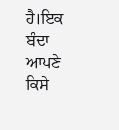ਹੈ।ਇਕ ਬੰਦਾ ਆਪਣੇ ਕਿਸੇ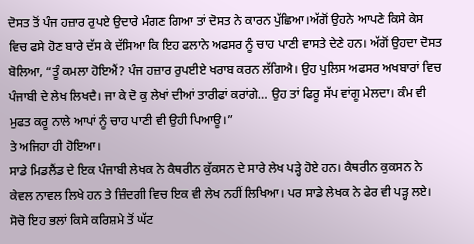ਦੋਸਤ ਤੋਂ ਪੰਜ ਹਜ਼ਾਰ ਰੁਪਏ ਉਦਾਰੇ ਮੰਗਣ ਗਿਆ ਤਾਂ ਦੋਸਤ ਨੇ ਕਾਰਨ ਪੁੱਛਿਆ।ਅੱਗੋਂ ਉਹਨੇ ਆਪਣੇ ਕਿਸੇ ਕੇਸ ਵਿਚ ਫਸੇ ਹੋਣ ਬਾਰੇ ਦੱਸ ਕੇ ਦੱਸਿਆ ਕਿ ਇਹ ਫਲਾਨੇ ਅਫਸਰ ਨੂੰ ਚਾਹ ਪਾਣੀ ਵਾਸਤੇ ਦੇਣੇ ਹਨ। ਅੱਗੋਂ ਉਹਦਾ ਦੋਸਤ ਬੋਲਿਆ, “ਤੂੰ ਕਮਲਾ ਹੋਇਐਂ? ਪੰਜ ਹਜ਼ਾਰ ਰੁਪਈਏ ਖਰਾਬ ਕਰਨ ਲੱਗਿਐ। ਉਹ ਪੁਲਿਸ ਅਫਸਰ ਅਖਬਾਰਾਂ ਵਿਚ ਪੰਜਾਬੀ ਦੇ ਲੇਖ ਲਿਖਦੈ। ਜਾ ਕੇ ਦੋ ਕੁ ਲੇਖਾਂ ਦੀਆਂ ਤਾਰੀਫਾਂ ਕਰਾਂਗੇ… ਉਹ ਤਾਂ ਫਿਰੂ ਸੱਪ ਵਾਂਗੂ ਮੇਲਦਾ। ਕੰਮ ਵੀ ਮੁਫਤ ਕਰੂ ਨਾਲੇ ਆਪਾਂ ਨੂੰ ਚਾਹ ਪਾਣੀ ਵੀ ਉਹੀ ਪਿਆਊ।”
ਤੇ ਅਜਿਹਾ ਹੀ ਹੋਇਆ।
ਸਾਡੇ ਮਿਡਲੈਂਡ ਦੇ ਇਕ ਪੰਜਾਬੀ ਲੇਖਕ ਨੇ ਕੈਥਰੀਨ ਕੁੱਕਸਨ ਦੇ ਸਾਰੇ ਲੇਖ ਪੜ੍ਹੇ ਹੋਏ ਹਨ। ਕੈਥਰੀਨ ਕੁਕਸਨ ਨੇ ਕੇਵਲ ਨਾਵਲ ਲਿਖੇ ਹਨ ਤੇ ਜ਼ਿੰਦਗੀ ਵਿਚ ਇਕ ਵੀ ਲੇਖ ਨਹੀਂ ਲਿਖਿਆ। ਪਰ ਸਾਡੇ ਲੇਖਕ ਨੇ ਫੇਰ ਵੀ ਪੜ੍ਹ ਲਏ। ਸੋਚੋ ਇਹ ਭਲਾਂ ਕਿਸੇ ਕਰਿਸ਼ਮੇ ਤੋਂ ਘੱਟ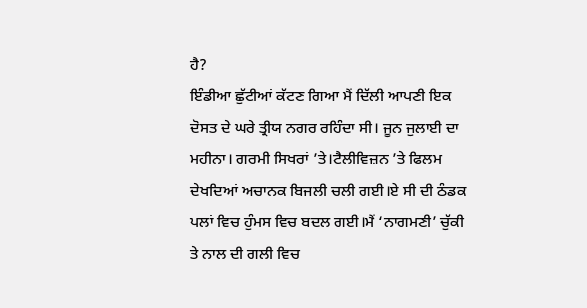ਹੈ?
ਇੰਡੀਆ ਛੁੱਟੀਆਂ ਕੱਟਣ ਗਿਆ ਮੈਂ ਦਿੱਲੀ ਆਪਣੀ ਇਕ ਦੋਸਤ ਦੇ ਘਰੇ ਤ੍ਰੀਯ ਨਗਰ ਰਹਿੰਦਾ ਸੀ। ਜੂਨ ਜੁਲਾਈ ਦਾ ਮਹੀਨਾ। ਗਰਮੀ ਸਿਖਰਾਂ ’ਤੇ।ਟੈਲੀਵਿਜ਼ਨ ’ਤੇ ਫਿਲਮ ਦੇਖਦਿਆਂ ਅਚਾਨਕ ਬਿਜਲੀ ਚਲੀ ਗਈ।ਏ ਸੀ ਦੀ ਠੰਡਕ ਪਲਾਂ ਵਿਚ ਹੁੰਮਸ ਵਿਚ ਬਦਲ ਗਈ।ਮੈਂ ‘ਨਾਗਮਣੀ’ ਚੁੱਕੀ ਤੇ ਨਾਲ ਦੀ ਗਲੀ ਵਿਚ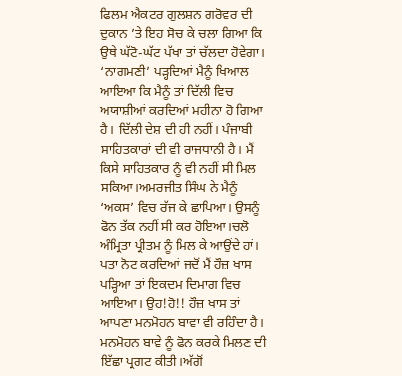ਫਿਲਮ ਐਕਟਰ ਗੁਲਸ਼ਨ ਗਰੋਵਰ ਦੀ ਦੁਕਾਨ ’ਤੇ ਇਹ ਸੋਚ ਕੇ ਚਲਾ ਗਿਆ ਕਿ ਉਥੇ ਘੱਟੋ-ਘੱਟ ਪੱਖਾ ਤਾਂ ਚੱਲਦਾ ਹੋਵੇਗਾ। ‘ਨਾਗਮਣੀ’ ਪੜ੍ਹਦਿਆਂ ਮੈਨੂੰ ਖਿਆਲ ਆਇਆ ਕਿ ਮੈਨੂੰ ਤਾਂ ਦਿੱਲੀ ਵਿਚ ਅਯਾਸ਼ੀਆਂ ਕਰਦਿਆਂ ਮਹੀਨਾ ਹੋ ਗਿਆ ਹੈ। ਦਿੱਲੀ ਦੇਸ਼ ਦੀ ਹੀ ਨਹੀਂ। ਪੰਜਾਬੀ ਸਾਹਿਤਕਾਰਾਂ ਦੀ ਵੀ ਰਾਜਧਾਨੀ ਹੈ। ਮੈਂ ਕਿਸੇ ਸਾਹਿਤਕਾਰ ਨੂੰ ਵੀ ਨਹੀਂ ਸੀ ਮਿਲ ਸਕਿਆ।ਅਮਰਜੀਤ ਸਿੰਘ ਨੇ ਮੈਨੂੰ ‘ਅਕਸ’ ਵਿਚ ਰੱਜ ਕੇ ਛਾਪਿਆ। ਉਸਨੂੰ ਫੋਨ ਤੱਕ ਨਹੀਂ ਸੀ ਕਰ ਹੋਇਆ।ਚਲੋ ਅੰਮ੍ਰਿਤਾ ਪ੍ਰੀਤਮ ਨੂੰ ਮਿਲ ਕੇ ਆਉਂਦੇ ਹਾਂ। ਪਤਾ ਨੋਟ ਕਰਦਿਆਂ ਜਦੋਂ ਮੈਂ ਹੌਜ਼ ਖਾਸ ਪੜ੍ਹਿਆ ਤਾਂ ਇਕਦਮ ਦਿਮਾਗ ਵਿਚ ਆਇਆ। ਉਹ!ਹੋ!! ਹੌਜ਼ ਖਾਸ ਤਾਂ ਆਪਣਾ ਮਨਮੋਹਨ ਬਾਵਾ ਵੀ ਰਹਿੰਦਾ ਹੈ। ਮਨਮੋਹਨ ਬਾਵੇ ਨੂੰ ਫੋਨ ਕਰਕੇ ਮਿਲਣ ਦੀ ਇੱਛਾ ਪ੍ਰਗਟ ਕੀਤੀ।ਅੱਗੋਂ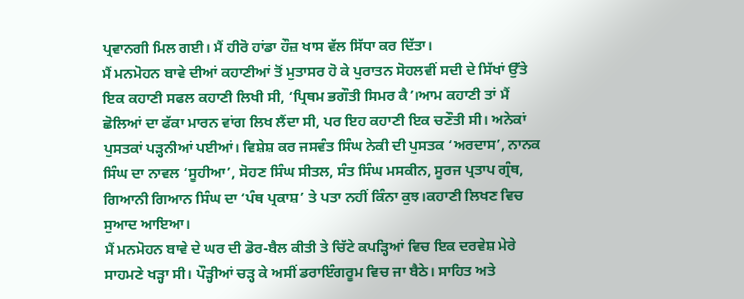ਪ੍ਰਵਾਨਗੀ ਮਿਲ ਗਈ। ਮੈਂ ਹੀਰੋ ਹਾਂਡਾ ਹੌਜ਼ ਖਾਸ ਵੱਲ ਸਿੱਧਾ ਕਰ ਦਿੱਤਾ।
ਮੈਂ ਮਨਮੋਹਨ ਬਾਵੇ ਦੀਆਂ ਕਹਾਣੀਆਂ ਤੋਂ ਮੁਤਾਸਰ ਹੋ ਕੇ ਪੁਰਾਤਨ ਸੋਹਲਵੀਂ ਸਦੀ ਦੇ ਸਿੱਖਾਂ ਉੱਤੇ ਇਕ ਕਹਾਣੀ ਸਫਲ ਕਹਾਣੀ ਲਿਖੀ ਸੀ, ‘ਪ੍ਰਿਥਮ ਭਗੌਤੀ ਸਿਮਰ ਕੈ’।ਆਮ ਕਹਾਣੀ ਤਾਂ ਮੈਂ ਛੋਲਿਆਂ ਦਾ ਫੱਕਾ ਮਾਰਨ ਵਾਂਗ ਲਿਖ ਲੈਂਦਾ ਸੀ, ਪਰ ਇਹ ਕਹਾਣੀ ਇਕ ਚਣੌਤੀ ਸੀ। ਅਨੇਕਾਂ ਪੁਸਤਕਾਂ ਪੜ੍ਹਨੀਆਂ ਪਈਆਂ। ਵਿਸ਼ੇਸ਼ ਕਰ ਜਸਵੰਤ ਸਿੰਘ ਨੇਕੀ ਦੀ ਪੁਸਤਕ ‘ਅਰਦਾਸ’, ਨਾਨਕ ਸਿੰਘ ਦਾ ਨਾਵਲ ‘ਸੂਹੀਆ’, ਸੋਹਣ ਸਿੰਘ ਸੀਤਲ, ਸੰਤ ਸਿੰਘ ਮਸਕੀਨ, ਸੂਰਜ ਪ੍ਰਤਾਪ ਗ੍ਰੰਥ, ਗਿਆਨੀ ਗਿਆਨ ਸਿੰਘ ਦਾ ‘ਪੰਥ ਪ੍ਰਕਾਸ਼’ ਤੇ ਪਤਾ ਨਹੀਂ ਕਿੰਨਾ ਕੁਝ।ਕਹਾਣੀ ਲਿਖਣ ਵਿਚ ਸੁਆਦ ਆਇਆ।
ਮੈਂ ਮਨਮੋਹਨ ਬਾਵੇ ਦੇ ਘਰ ਦੀ ਡੋਰ-ਬੈਲ ਕੀਤੀ ਤੇ ਚਿੱਟੇ ਕਪੜ੍ਹਿਆਂ ਵਿਚ ਇਕ ਦਰਵੇਸ਼ ਮੇਰੇ ਸਾਹਮਣੇ ਖੜ੍ਹਾ ਸੀ। ਪੌੜ੍ਹੀਆਂ ਚੜ੍ਹ ਕੇ ਅਸੀਂ ਡਰਾਇੰਗਰੂਮ ਵਿਚ ਜਾ ਬੈਠੇ। ਸਾਹਿਤ ਅਤੇ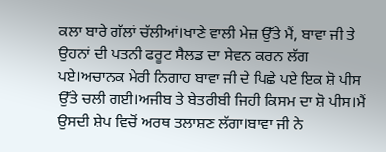ਕਲਾ ਬਾਰੇ ਗੱਲਾਂ ਚੱਲੀਆਂ।ਖਾਣੇ ਵਾਲੀ ਮੇਜ਼ ਉੱਤੇ ਮੈਂ, ਬਾਵਾ ਜੀ ਤੇ ਉਹਨਾਂ ਦੀ ਪਤਨੀ ਫਰੂਟ ਸੈਲਡ ਦਾ ਸੇਵਨ ਕਰਨ ਲੱਗ ਪਏ।ਅਚਾਨਕ ਮੇਰੀ ਨਿਗਾਹ ਬਾਵਾ ਜੀ ਦੇ ਪਿਛੇ ਪਏ ਇਕ ਸ਼ੋ ਪੀਸ ਉੱਤੇ ਚਲੀ ਗਈ।ਅਜੀਬ ਤੇ ਬੇਤਰੀਬੀ ਜਿਹੀ ਕਿਸਮ ਦਾ ਸ਼ੋ ਪੀਸ।ਮੈਂ ਉਸਦੀ ਸ਼ੇਪ ਵਿਚੋਂ ਅਰਥ ਤਲਾਸ਼ਣ ਲੱਗਾ।ਬਾਵਾ ਜੀ ਨੇ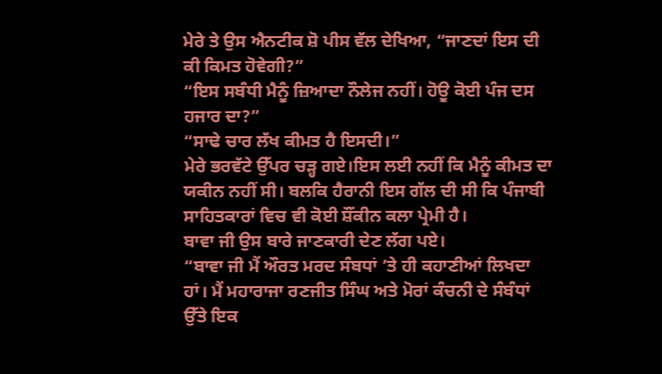ਮੇਰੇ ਤੇ ਉਸ ਐਨਟੀਕ ਸ਼ੋ ਪੀਸ ਵੱਲ ਦੇਖਿਆ, “ਜਾਣਦਾਂ ਇਸ ਦੀ ਕੀ ਕਿਮਤ ਹੋਵੇਗੀ?”
“ਇਸ ਸਬੰਧੀ ਮੈਨੂੰ ਜ਼ਿਆਦਾ ਨੌਲੇਜ ਨਹੀਂ। ਹੋਊ ਕੋਈ ਪੰਜ ਦਸ ਹਜਾਰ ਦਾ?”
“ਸਾਢੇ ਚਾਰ ਲੱਖ ਕੀਮਤ ਹੈ ਇਸਦੀ।”
ਮੇਰੇ ਭਰਵੱਟੇ ਉੱਪਰ ਚੜ੍ਹ ਗਏ।ਇਸ ਲਈ ਨਹੀਂ ਕਿ ਮੈਨੂੰ ਕੀਮਤ ਦਾ ਯਕੀਨ ਨਹੀਂ ਸੀ। ਬਲਕਿ ਹੈਰਾਨੀ ਇਸ ਗੱਲ ਦੀ ਸੀ ਕਿ ਪੰਜਾਬੀ ਸਾਹਿਤਕਾਰਾਂ ਵਿਚ ਵੀ ਕੋਈ ਸ਼ੌਂਕੀਨ ਕਲਾ ਪ੍ਰੇਮੀ ਹੈ।
ਬਾਵਾ ਜੀ ਉਸ ਬਾਰੇ ਜਾਣਕਾਰੀ ਦੇਣ ਲੱਗ ਪਏ।
“ਬਾਵਾ ਜੀ ਮੈਂ ਔਰਤ ਮਰਦ ਸੰਬਧਾਂ ’ਤੇ ਹੀ ਕਹਾਣੀਆਂ ਲਿਖਦਾ ਹਾਂ। ਮੈਂ ਮਹਾਰਾਜਾ ਰਣਜੀਤ ਸਿੰਘ ਅਤੇ ਮੋਰਾਂ ਕੰਚਨੀ ਦੇ ਸੰਬੰਧਾਂ ਉੱਤੇ ਇਕ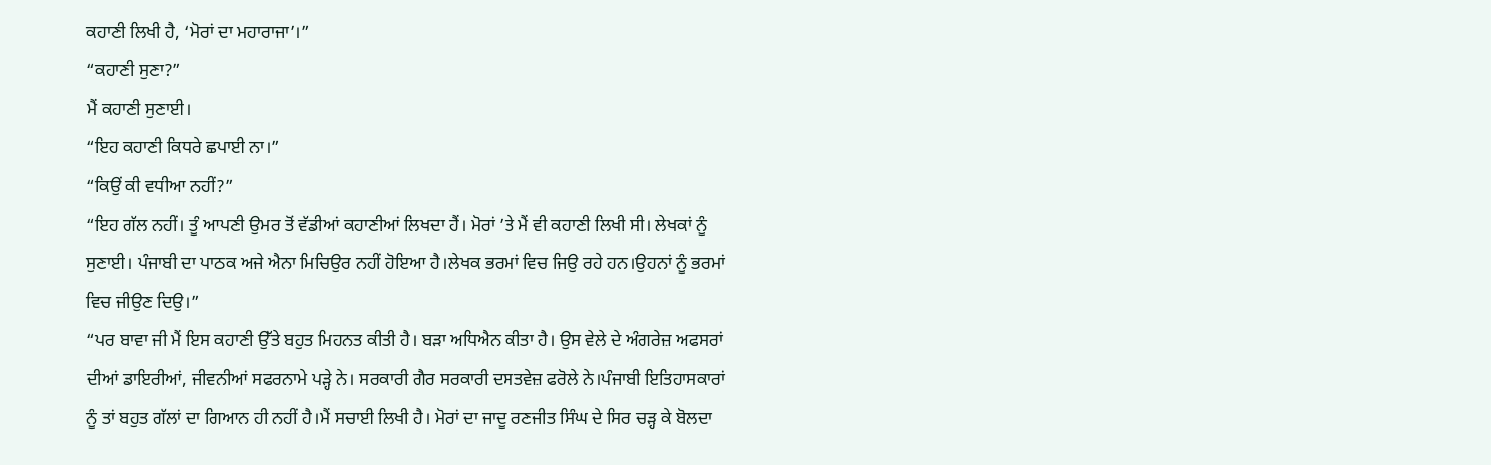ਕਹਾਣੀ ਲਿਖੀ ਹੈ, ‘ਮੋਰਾਂ ਦਾ ਮਹਾਰਾਜਾ’।”
“ਕਹਾਣੀ ਸੁਣਾ?”
ਮੈਂ ਕਹਾਣੀ ਸੁਣਾਈ।
“ਇਹ ਕਹਾਣੀ ਕਿਧਰੇ ਛਪਾਈ ਨਾ।”
“ਕਿਉਂ ਕੀ ਵਧੀਆ ਨਹੀਂ?”
“ਇਹ ਗੱਲ ਨਹੀਂ। ਤੂੰ ਆਪਣੀ ਉਮਰ ਤੋਂ ਵੱਡੀਆਂ ਕਹਾਣੀਆਂ ਲਿਖਦਾ ਹੈਂ। ਮੋਰਾਂ ’ਤੇ ਮੈਂ ਵੀ ਕਹਾਣੀ ਲਿਖੀ ਸੀ। ਲੇਖਕਾਂ ਨੂੰ ਸੁਣਾਈ। ਪੰਜਾਬੀ ਦਾ ਪਾਠਕ ਅਜੇ ਐਨਾ ਮਿਚਿਉਰ ਨਹੀਂ ਹੋਇਆ ਹੈ।ਲੇਖਕ ਭਰਮਾਂ ਵਿਚ ਜਿਉ ਰਹੇ ਹਨ।ਉਹਨਾਂ ਨੂੰ ਭਰਮਾਂ ਵਿਚ ਜੀਉਣ ਦਿਉ।”
“ਪਰ ਬਾਵਾ ਜੀ ਮੈਂ ਇਸ ਕਹਾਣੀ ਉੱਤੇ ਬਹੁਤ ਮਿਹਨਤ ਕੀਤੀ ਹੈ। ਬੜਾ ਅਧਿਐਨ ਕੀਤਾ ਹੈ। ਉਸ ਵੇਲੇ ਦੇ ਅੰਗਰੇਜ਼ ਅਫਸਰਾਂ ਦੀਆਂ ਡਾਇਰੀਆਂ, ਜੀਵਨੀਆਂ ਸਫਰਨਾਮੇ ਪੜ੍ਹੇ ਨੇ। ਸਰਕਾਰੀ ਗੈਰ ਸਰਕਾਰੀ ਦਸਤਵੇਜ਼ ਫਰੋਲੇ ਨੇ।ਪੰਜਾਬੀ ਇਤਿਹਾਸਕਾਰਾਂ ਨੂੰ ਤਾਂ ਬਹੁਤ ਗੱਲਾਂ ਦਾ ਗਿਆਨ ਹੀ ਨਹੀਂ ਹੈ।ਮੈਂ ਸਚਾਈ ਲਿਖੀ ਹੈ। ਮੋਰਾਂ ਦਾ ਜਾਦੂ ਰਣਜੀਤ ਸਿੰਘ ਦੇ ਸਿਰ ਚੜ੍ਹ ਕੇ ਬੋਲਦਾ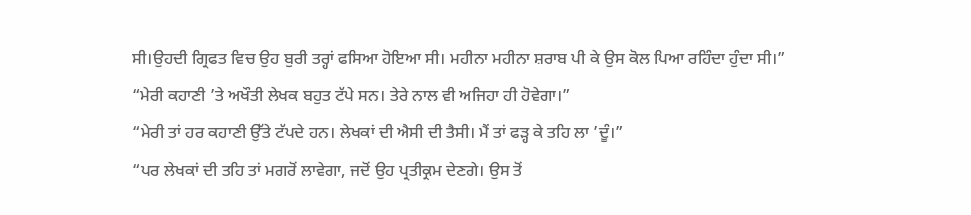ਸੀ।ਉਹਦੀ ਗ੍ਰਿਫਤ ਵਿਚ ਉਹ ਬੁਰੀ ਤਰ੍ਹਾਂ ਫਸਿਆ ਹੋਇਆ ਸੀ। ਮਹੀਨਾ ਮਹੀਨਾ ਸ਼ਰਾਬ ਪੀ ਕੇ ਉਸ ਕੋਲ ਪਿਆ ਰਹਿੰਦਾ ਹੁੰਦਾ ਸੀ।”
“ਮੇਰੀ ਕਹਾਣੀ ’ਤੇ ਅਖੌਤੀ ਲੇਖਕ ਬਹੁਤ ਟੱਪੇ ਸਨ। ਤੇਰੇ ਨਾਲ ਵੀ ਅਜਿਹਾ ਹੀ ਹੋਵੇਗਾ।”
“ਮੇਰੀ ਤਾਂ ਹਰ ਕਹਾਣੀ ਉੱਤੇ ਟੱਪਦੇ ਹਨ। ਲੇਖਕਾਂ ਦੀ ਐਸੀ ਦੀ ਤੈਸੀ। ਮੈਂ ਤਾਂ ਫੜ੍ਹ ਕੇ ਤਹਿ ਲਾ ’ਦੂੰ।”
“ਪਰ ਲੇਖਕਾਂ ਦੀ ਤਹਿ ਤਾਂ ਮਗਰੋਂ ਲਾਵੇਗਾ, ਜਦੋਂ ਉਹ ਪ੍ਰਤੀਕ੍ਰਮ ਦੇਣਗੇ। ਉਸ ਤੋਂ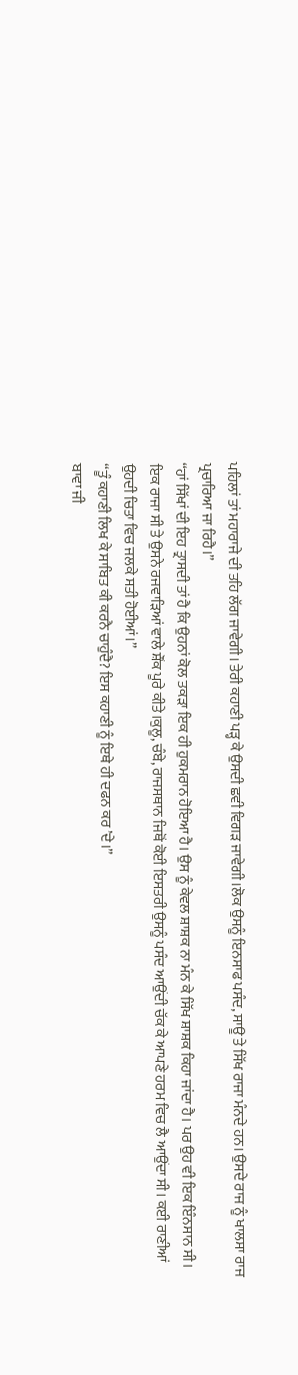ਪਹਿਲਾਂ ਤਾਂ ਮਹਾਰਾਜੇ ਦੀ ਤਹਿ ਲੱਗ ਜਾਵੇਗੀ। ਤੇਰੀ ਕਹਾਣੀ ਪੜ੍ਹ ਕੇ ਉਸਦੀ ਛਵੀ ਵਿਗੜ ਜਾਵੇਗੀ।ਲੋਕ ਉਸਨੂੰ ਇਨਸਾਫ ਪਸੰਦ, ਸਾਊ ਤੇ ਸਿੱਖ ਰਾਜਾ ਮੰਨਦੇ ਹਨ। ਉਸਦੇ ਰਾਜ ਨੂੰ ਖਾਲਸਾ ਰਾਜ ਪ੍ਰਚਾਰਿਆ ਜਾ ਰਿਹੈ।”
“ਹਾਂ ਸਿੱਖਾਂ ਦੀ ਇਹ ਤ੍ਰਾਸਦੀ ਤਾਂ ਹੈ ਕਿ ਉਹਨਾਂ ਕੋਲ ਤਕੜਾ ਇਕ ਹੀ ਹੁਕਮਰਾਨ ਹੋਇਆ ਹੈ। ਉਸ ਨੂੰ ਕੇਵਲ ਸ਼ਾਸ਼ਕ ਨਾ ਮੰਨ ਕੇ ਸਿੱਖ ਸ਼ਾਸ਼ਕ ਕਿਹਾ ਜਾਂਦਾ ਹੈ। ਪਰ ਉਹ ਵੀ ਇਕ ਇੰਨਸਾਨ ਸੀ। ਇਕ ਰਾਜਾ ਸੀ ਤੇ ਉਸਨੇ ਰਜਵਾੜਿਆਂ ਵਾਲੇ ਸ਼ੌਂਕ ਪੂਰੇ ਕੀਤੇ।ਕੁਲੂ, ਚੰਬੇ, ਰਾਜਸਥਾਨ ਜਿਥੋਂ ਕੋਈ ਇਸਤਰੀ ਉਸਨੂੰ ਪਸੰਦ ਆਉਂਦੀ ਚੱਕ ਕੇ ਆਪਣੇ ਹਰਮ ਵਿਚ ਲੈ ਆਉਂਦਾ ਸੀ। ਕਈ ਰਾਣੀਆਂ ਉਹਦੀ ਚਿਤਾ ਵਿਚ ਜਲਕੇ ਸਤੀ ਹੋਈਆਂ।”
“ਤੂੰ ਕਹਾਣੀ ਲਿਖ ਕੇ ਸਾਬਿਤ ਕੀ ਕਰਨੈ ਚਾਹੁੰਦੈ? ਇਸ ਕਹਾਣੀ ਨੂੰ ਇਥੇ ਹੀ ਦਫਨ ਕਰ ’ਦੇ।”
ਬਾਵਾ ਜੀ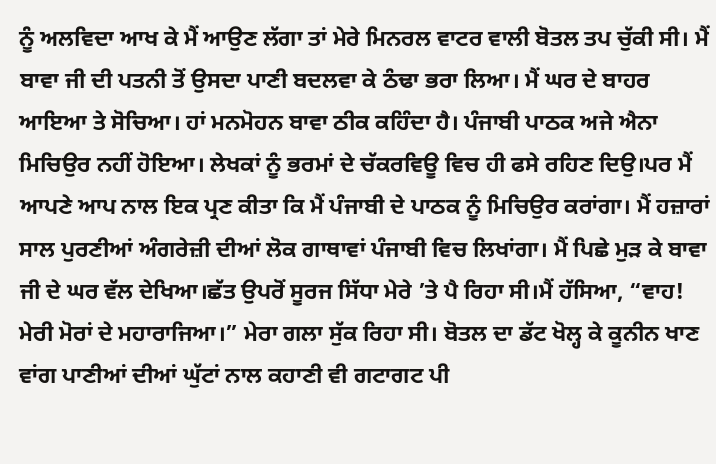ਨੂੰ ਅਲਵਿਦਾ ਆਖ ਕੇ ਮੈਂ ਆਉਣ ਲੱਗਾ ਤਾਂ ਮੇਰੇ ਮਿਨਰਲ ਵਾਟਰ ਵਾਲੀ ਬੋਤਲ ਤਪ ਚੁੱਕੀ ਸੀ। ਮੈਂ ਬਾਵਾ ਜੀ ਦੀ ਪਤਨੀ ਤੋਂ ਉਸਦਾ ਪਾਣੀ ਬਦਲਵਾ ਕੇ ਠੰਢਾ ਭਰਾ ਲਿਆ। ਮੈਂ ਘਰ ਦੇ ਬਾਹਰ ਆਇਆ ਤੇ ਸੋਚਿਆ। ਹਾਂ ਮਨਮੋਹਨ ਬਾਵਾ ਠੀਕ ਕਹਿੰਦਾ ਹੈ। ਪੰਜਾਬੀ ਪਾਠਕ ਅਜੇ ਐਨਾ ਮਿਚਿਉਰ ਨਹੀਂ ਹੋਇਆ। ਲੇਖਕਾਂ ਨੂੰ ਭਰਮਾਂ ਦੇ ਚੱਕਰਵਿਊ ਵਿਚ ਹੀ ਫਸੇ ਰਹਿਣ ਦਿਉ।ਪਰ ਮੈਂ ਆਪਣੇ ਆਪ ਨਾਲ ਇਕ ਪ੍ਰਣ ਕੀਤਾ ਕਿ ਮੈਂ ਪੰਜਾਬੀ ਦੇ ਪਾਠਕ ਨੂੰ ਮਿਚਿਉਰ ਕਰਾਂਗਾ। ਮੈਂ ਹਜ਼ਾਰਾਂ ਸਾਲ ਪੁਰਣੀਆਂ ਅੰਗਰੇਜ਼ੀ ਦੀਆਂ ਲੋਕ ਗਾਥਾਵਾਂ ਪੰਜਾਬੀ ਵਿਚ ਲਿਖਾਂਗਾ। ਮੈਂ ਪਿਛੇ ਮੁੜ ਕੇ ਬਾਵਾ ਜੀ ਦੇ ਘਰ ਵੱਲ ਦੇਖਿਆ।ਛੱਤ ਉਪਰੋਂ ਸੂਰਜ ਸਿੱਧਾ ਮੇਰੇ ’ਤੇ ਪੈ ਰਿਹਾ ਸੀ।ਮੈਂ ਹੱਸਿਆ, “ਵਾਹ! ਮੇਰੀ ਮੋਰਾਂ ਦੇ ਮਹਾਰਾਜਿਆ।” ਮੇਰਾ ਗਲਾ ਸੁੱਕ ਰਿਹਾ ਸੀ। ਬੋਤਲ ਦਾ ਡੱਟ ਖੋਲ੍ਹ ਕੇ ਕੂਨੀਨ ਖਾਣ ਵਾਂਗ ਪਾਣੀਆਂ ਦੀਆਂ ਘੁੱਟਾਂ ਨਾਲ ਕਹਾਣੀ ਵੀ ਗਟਾਗਟ ਪੀ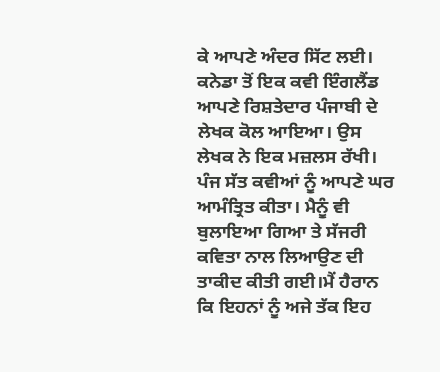ਕੇ ਆਪਣੇ ਅੰਦਰ ਸਿੱਟ ਲਈ।
ਕਨੇਡਾ ਤੋਂ ਇਕ ਕਵੀ ਇੰਗਲੈਂਡ ਆਪਣੇ ਰਿਸ਼ਤੇਦਾਰ ਪੰਜਾਬੀ ਦੇ ਲੇਖਕ ਕੋਲ ਆਇਆ। ਉਸ ਲੇਖਕ ਨੇ ਇਕ ਮਜ਼ਲਸ ਰੱਖੀ। ਪੰਜ ਸੱਤ ਕਵੀਆਂ ਨੂੰ ਆਪਣੇ ਘਰ ਆਮੰਤ੍ਰਿਤ ਕੀਤਾ। ਮੈਨੂੰ ਵੀ ਬੁਲਾਇਆ ਗਿਆ ਤੇ ਸੱਜਰੀ ਕਵਿਤਾ ਨਾਲ ਲਿਆਉਣ ਦੀ ਤਾਕੀਦ ਕੀਤੀ ਗਈ।ਮੈਂ ਹੈਰਾਨ ਕਿ ਇਹਨਾਂ ਨੂੰ ਅਜੇ ਤੱਕ ਇਹ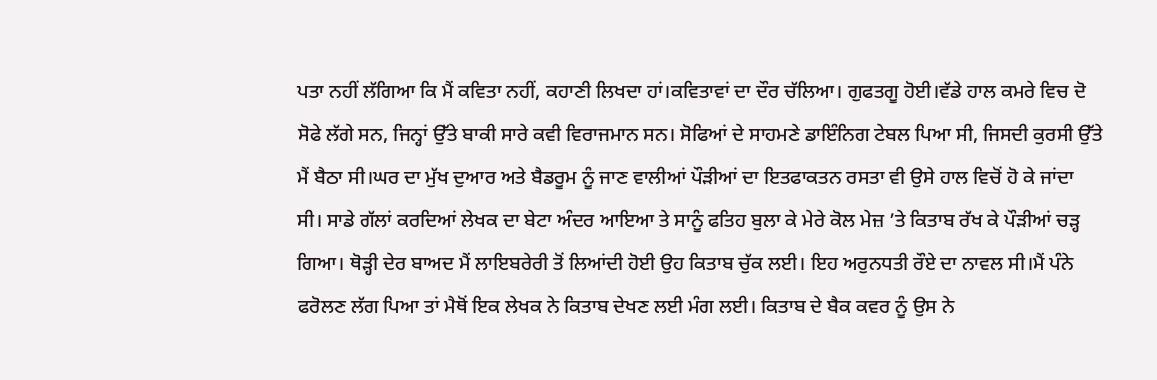ਪਤਾ ਨਹੀਂ ਲੱਗਿਆ ਕਿ ਮੈਂ ਕਵਿਤਾ ਨਹੀਂ, ਕਹਾਣੀ ਲਿਖਦਾ ਹਾਂ।ਕਵਿਤਾਵਾਂ ਦਾ ਦੌਰ ਚੱਲਿਆ। ਗੁਫਤਗੂ ਹੋਈ।ਵੱਡੇ ਹਾਲ ਕਮਰੇ ਵਿਚ ਦੋ ਸੋਫੇ ਲੱਗੇ ਸਨ, ਜਿਨ੍ਹਾਂ ਉੱਤੇ ਬਾਕੀ ਸਾਰੇ ਕਵੀ ਵਿਰਾਜਮਾਨ ਸਨ। ਸੋਫਿਆਂ ਦੇ ਸਾਹਮਣੇ ਡਾਇੰਨਿਗ ਟੇਬਲ ਪਿਆ ਸੀ, ਜਿਸਦੀ ਕੁਰਸੀ ਉੱਤੇ ਮੈਂ ਬੈਠਾ ਸੀ।ਘਰ ਦਾ ਮੁੱਖ ਦੁਆਰ ਅਤੇ ਬੈਡਰੂਮ ਨੂੰ ਜਾਣ ਵਾਲੀਆਂ ਪੌੜੀਆਂ ਦਾ ਇਤਫਾਕਤਨ ਰਸਤਾ ਵੀ ਉਸੇ ਹਾਲ ਵਿਚੋਂ ਹੋ ਕੇ ਜਾਂਦਾ ਸੀ। ਸਾਡੇ ਗੱਲਾਂ ਕਰਦਿਆਂ ਲੇਖਕ ਦਾ ਬੇਟਾ ਅੰਦਰ ਆਇਆ ਤੇ ਸਾਨੂੰ ਫਤਿਹ ਬੁਲਾ ਕੇ ਮੇਰੇ ਕੋਲ ਮੇਜ਼ ’ਤੇ ਕਿਤਾਬ ਰੱਖ ਕੇ ਪੌੜੀਆਂ ਚੜ੍ਹ ਗਿਆ। ਥੋੜ੍ਹੀ ਦੇਰ ਬਾਅਦ ਮੈਂ ਲਾਇਬਰੇਰੀ ਤੋਂ ਲਿਆਂਦੀ ਹੋਈ ਉਹ ਕਿਤਾਬ ਚੁੱਕ ਲਈ। ਇਹ ਅਰੁਨਧਤੀ ਰੌਏ ਦਾ ਨਾਵਲ ਸੀ।ਮੈਂ ਪੰਨੇ ਫਰੋਲਣ ਲੱਗ ਪਿਆ ਤਾਂ ਮੈਥੋਂ ਇਕ ਲੇਖਕ ਨੇ ਕਿਤਾਬ ਦੇਖਣ ਲਈ ਮੰਗ ਲਈ। ਕਿਤਾਬ ਦੇ ਬੈਕ ਕਵਰ ਨੂੰ ਉਸ ਨੇ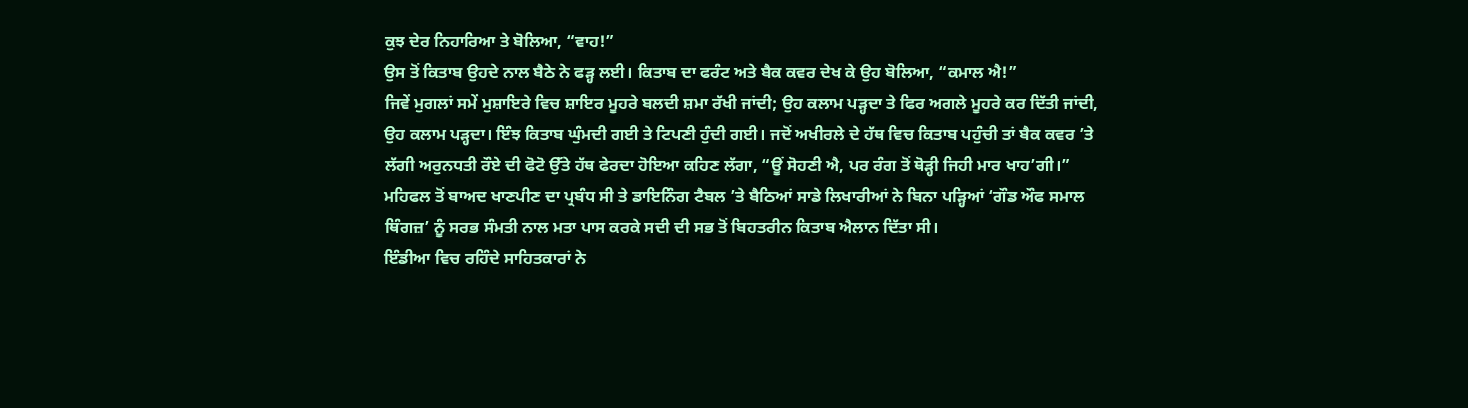ਕੁਝ ਦੇਰ ਨਿਹਾਰਿਆ ਤੇ ਬੋਲਿਆ, “ਵਾਹ!”
ਉਸ ਤੋਂ ਕਿਤਾਬ ਉਹਦੇ ਨਾਲ ਬੈਠੇ ਨੇ ਫੜ੍ਹ ਲਈ। ਕਿਤਾਬ ਦਾ ਫਰੰਟ ਅਤੇ ਬੈਕ ਕਵਰ ਦੇਖ ਕੇ ਉਹ ਬੋਲਿਆ, “ਕਮਾਲ ਐ!”
ਜਿਵੇਂ ਮੁਗਲਾਂ ਸਮੇਂ ਮੁਸ਼ਾਇਰੇ ਵਿਚ ਸ਼ਾਇਰ ਮੂਹਰੇ ਬਲਦੀ ਸ਼ਮਾ ਰੱਖੀ ਜਾਂਦੀ; ਉਹ ਕਲਾਮ ਪੜ੍ਹਦਾ ਤੇ ਫਿਰ ਅਗਲੇ ਮੂਹਰੇ ਕਰ ਦਿੱਤੀ ਜਾਂਦੀ, ਉਹ ਕਲਾਮ ਪੜ੍ਹਦਾ। ਇੰਝ ਕਿਤਾਬ ਘੁੰਮਦੀ ਗਈ ਤੇ ਟਿਪਣੀ ਹੁੰਦੀ ਗਈ। ਜਦੋਂ ਅਖੀਰਲੇ ਦੇ ਹੱਥ ਵਿਚ ਕਿਤਾਬ ਪਹੁੰਚੀ ਤਾਂ ਬੈਕ ਕਵਰ ’ਤੇ ਲੱਗੀ ਅਰੁਨਧਤੀ ਰੌਏ ਦੀ ਫੋਟੋ ਉੱਤੇ ਹੱਥ ਫੇਰਦਾ ਹੋਇਆ ਕਹਿਣ ਲੱਗਾ, “ਊਂ ਸੋਹਣੀ ਐ, ਪਰ ਰੰਗ ਤੋਂ ਥੋੜ੍ਹੀ ਜਿਹੀ ਮਾਰ ਖਾਹ’ਗੀ।”
ਮਹਿਫਲ ਤੋਂ ਬਾਅਦ ਖਾਣਪੀਣ ਦਾ ਪ੍ਰਬੰਧ ਸੀ ਤੇ ਡਾਇਨਿੰਗ ਟੈਬਲ ’ਤੇ ਬੈਠਿਆਂ ਸਾਡੇ ਲਿਖਾਰੀਆਂ ਨੇ ਬਿਨਾ ਪੜ੍ਹਿਆਂ ‘ਗੌਡ ਔਫ ਸਮਾਲ ਥਿੰਗਜ਼’ ਨੂੰ ਸਰਭ ਸੰਮਤੀ ਨਾਲ ਮਤਾ ਪਾਸ ਕਰਕੇ ਸਦੀ ਦੀ ਸਭ ਤੋਂ ਬਿਹਤਰੀਨ ਕਿਤਾਬ ਐਲਾਨ ਦਿੱਤਾ ਸੀ।
ਇੰਡੀਆ ਵਿਚ ਰਹਿੰਦੇ ਸਾਹਿਤਕਾਰਾਂ ਨੇ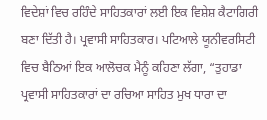ਵਿਦੇਸ਼ਾਂ ਵਿਚ ਰਹਿੰਦੇ ਸਾਹਿਤਕਾਰਾਂ ਲਈ ਇਕ ਵਿਸ਼ੇਸ਼ ਕੈਟਾਗਿਰੀ ਬਣਾ ਦਿੱਤੀ ਹੈ। ਪ੍ਰਵਾਸੀ ਸਾਹਿਤਕਾਰ। ਪਟਿਆਲੇ ਯੂਨੀਵਰਸਿਟੀ ਵਿਚ ਬੈਠਿਆਂ ਇਕ ਆਲੋਚਕ ਮੈਨੂੰ ਕਹਿਣਾ ਲੱਗਾ, “ਤੁਹਾਡਾ ਪ੍ਰਵਾਸੀ ਸਾਹਿਤਕਾਰਾਂ ਦਾ ਰਚਿਆ ਸਾਹਿਤ ਮੁਖ ਧਾਰਾ ਦਾ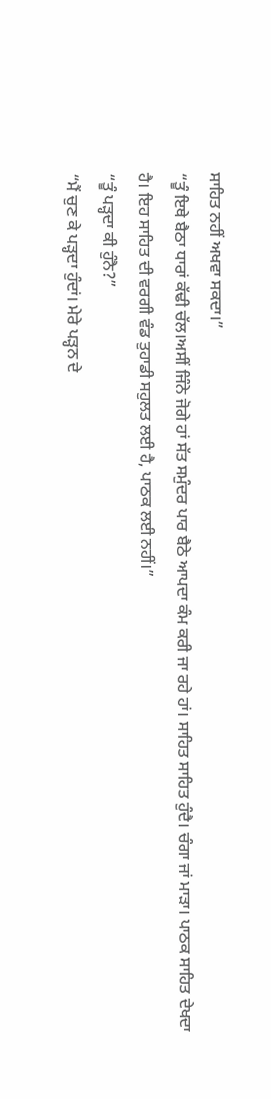ਸਾਹਿਤ ਨਹੀਂ ਅਖਵਾ ਸਕਦਾ।”
“ਤੂੰ ਇਥੇ ਬੈਠਾ ਧਾਰਾਂ ਕੱਢੀ ਚੱਲ।ਅਸੀਂ ਜਿੰਨੇ ਜੋਗੇ ਹਾਂ ਸੱਤ ਸਮੁੰਦਰ ਪਾਰ ਬੈਠੇ ਆਪਦਾ ਕੰਮ ਕਰੀ ਜਾ ਰਹੇ ਹਾਂ। ਸਾਹਿਤ ਸਾਹਿਤ ਹੁੰਦੈ। ਚੰਗਾ ਜਾਂ ਮਾੜਾ। ਪਾਠਕ ਸਾਹਿਤ ਦੇਖਦਾ ਹੈ। ਇਹ ਸਾਹਿਤ ਦੀ ਵਰਗੀ ਵੰਡ ਤੁਹਾਡੀ ਸਹੁਲਤ ਲਈ ਹੈ, ਪਾਠਕ ਲਈ ਨਹੀਂ।”
“ਤੂੰ ਪੜ੍ਹਦਾ ਕੀ ਹੁੰਨੈ?”
“ਮੈਂ ਚੁਣ ਕੇ ਪੜ੍ਹਦਾ ਹੁੰਦਾਂ। ਮੇਰੇ ਪੜ੍ਹਨ ਦੇ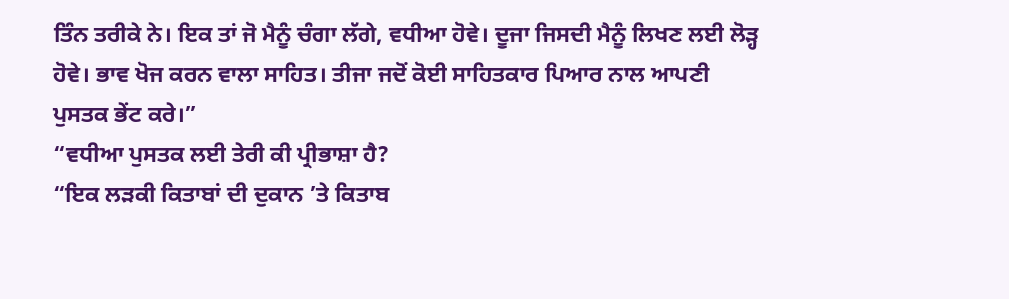ਤਿੰਨ ਤਰੀਕੇ ਨੇ। ਇਕ ਤਾਂ ਜੋ ਮੈਨੂੰ ਚੰਗਾ ਲੱਗੇ, ਵਧੀਆ ਹੋਵੇ। ਦੂਜਾ ਜਿਸਦੀ ਮੈਨੂੰ ਲਿਖਣ ਲਈ ਲੋੜ੍ਹ ਹੋਵੇ। ਭਾਵ ਖੋਜ ਕਰਨ ਵਾਲਾ ਸਾਹਿਤ। ਤੀਜਾ ਜਦੋਂ ਕੋਈ ਸਾਹਿਤਕਾਰ ਪਿਆਰ ਨਾਲ ਆਪਣੀ ਪੁਸਤਕ ਭੇਂਟ ਕਰੇ।”
“ਵਧੀਆ ਪੁਸਤਕ ਲਈ ਤੇਰੀ ਕੀ ਪ੍ਰੀਭਾਸ਼ਾ ਹੈ?
“ਇਕ ਲੜਕੀ ਕਿਤਾਬਾਂ ਦੀ ਦੁਕਾਨ ’ਤੇ ਕਿਤਾਬ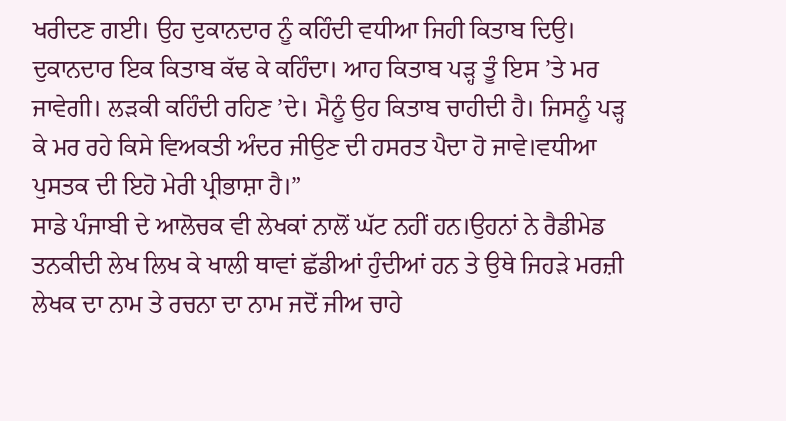ਖਰੀਦਣ ਗਈ। ਉਹ ਦੁਕਾਨਦਾਰ ਨੂੰ ਕਹਿੰਦੀ ਵਧੀਆ ਜਿਹੀ ਕਿਤਾਬ ਦਿਉ। ਦੁਕਾਨਦਾਰ ਇਕ ਕਿਤਾਬ ਕੱਢ ਕੇ ਕਹਿੰਦਾ। ਆਹ ਕਿਤਾਬ ਪੜ੍ਹ ਤੂੰ ਇਸ ’ਤੇ ਮਰ ਜਾਵੇਗੀ। ਲੜਕੀ ਕਹਿੰਦੀ ਰਹਿਣ ’ਦੇ। ਮੈਨੂੰ ਉਹ ਕਿਤਾਬ ਚਾਹੀਦੀ ਹੈ। ਜਿਸਨੂੰ ਪੜ੍ਹ ਕੇ ਮਰ ਰਹੇ ਕਿਸੇ ਵਿਅਕਤੀ ਅੰਦਰ ਜੀਉਣ ਦੀ ਹਸਰਤ ਪੈਦਾ ਹੋ ਜਾਵੇ।ਵਧੀਆ ਪੁਸਤਕ ਦੀ ਇਹੋ ਮੇਰੀ ਪ੍ਰੀਭਾਸ਼ਾ ਹੈ।”
ਸਾਡੇ ਪੰਜਾਬੀ ਦੇ ਆਲੋਚਕ ਵੀ ਲੇਖਕਾਂ ਨਾਲੋਂ ਘੱਟ ਨਹੀਂ ਹਨ।ਉਹਨਾਂ ਨੇ ਰੈਡੀਮੇਡ ਤਨਕੀਦੀ ਲੇਖ ਲਿਖ ਕੇ ਖਾਲੀ ਥਾਵਾਂ ਛੱਡੀਆਂ ਹੁੰਦੀਆਂ ਹਨ ਤੇ ਉਥੇ ਜਿਹੜੇ ਮਰਜ਼ੀ ਲੇਖਕ ਦਾ ਨਾਮ ਤੇ ਰਚਨਾ ਦਾ ਨਾਮ ਜਦੋਂ ਜੀਅ ਚਾਹੇ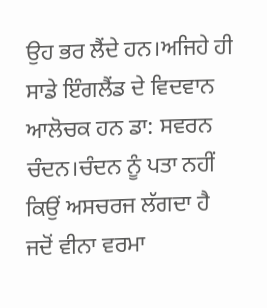ਉਹ ਭਰ ਲੈਂਦੇ ਹਨ।ਅਜਿਹੇ ਹੀ ਸਾਡੇ ਇੰਗਲੈਂਡ ਦੇ ਵਿਦਵਾਨ ਆਲੋਚਕ ਹਨ ਡਾ: ਸਵਰਨ ਚੰਦਨ।ਚੰਦਨ ਨੂੰ ਪਤਾ ਨਹੀਂ ਕਿਉਂ ਅਸਚਰਜ ਲੱਗਦਾ ਹੈ ਜਦੋਂ ਵੀਨਾ ਵਰਮਾ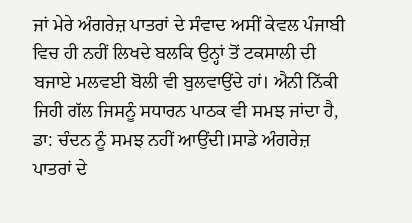ਜਾਂ ਮੇਰੇ ਅੰਗਰੇਜ਼ ਪਾਤਰਾਂ ਦੇ ਸੰਵਾਦ ਅਸੀਂ ਕੇਵਲ ਪੰਜਾਬੀ ਵਿਚ ਹੀ ਨਹੀਂ ਲਿਖਦੇ ਬਲਕਿ ਉਨ੍ਹਾਂ ਤੋਂ ਟਕਸਾਲੀ ਦੀ ਬਜਾਏ ਮਲਵਈ ਬੋਲੀ ਵੀ ਬੁਲਵਾਉਂਦੇ ਹਾਂ। ਐਨੀ ਨਿੱਕੀ ਜਿਹੀ ਗੱਲ ਜਿਸਨੂੰ ਸਧਾਰਨ ਪਾਠਕ ਵੀ ਸਮਝ ਜਾਂਦਾ ਹੈ, ਡਾ: ਚੰਦਨ ਨੂੰ ਸਮਝ ਨਹੀਂ ਆਉਂਦੀ।ਸਾਡੇ ਅੰਗਰੇਜ਼ ਪਾਤਰਾਂ ਦੇ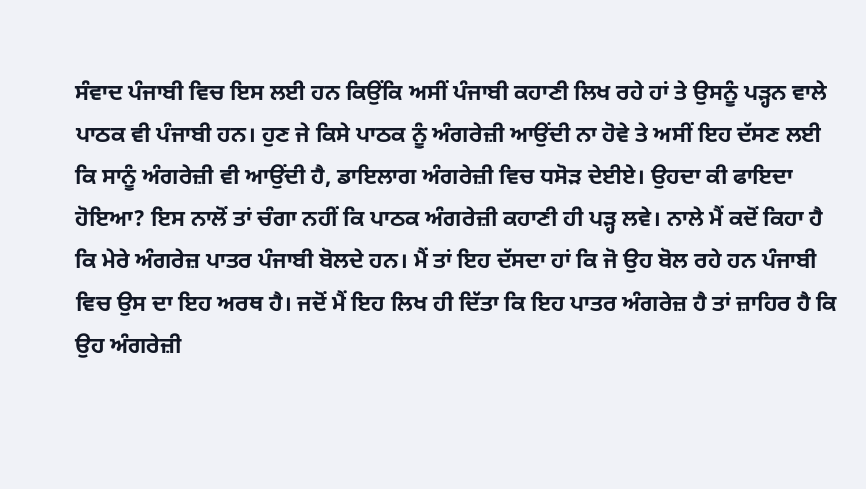ਸੰਵਾਦ ਪੰਜਾਬੀ ਵਿਚ ਇਸ ਲਈ ਹਨ ਕਿਉਂਕਿ ਅਸੀਂ ਪੰਜਾਬੀ ਕਹਾਣੀ ਲਿਖ ਰਹੇ ਹਾਂ ਤੇ ਉਸਨੂੰ ਪੜ੍ਹਨ ਵਾਲੇ ਪਾਠਕ ਵੀ ਪੰਜਾਬੀ ਹਨ। ਹੁਣ ਜੇ ਕਿਸੇ ਪਾਠਕ ਨੂੰ ਅੰਗਰੇਜ਼ੀ ਆਉਂਦੀ ਨਾ ਹੋਵੇ ਤੇ ਅਸੀਂ ਇਹ ਦੱਸਣ ਲਈ ਕਿ ਸਾਨੂੰ ਅੰਗਰੇਜ਼ੀ ਵੀ ਆਉਂਦੀ ਹੈ, ਡਾਇਲਾਗ ਅੰਗਰੇਜ਼ੀ ਵਿਚ ਧਸੋੜ ਦੇਈਏ। ਉਹਦਾ ਕੀ ਫਾਇਦਾ ਹੋਇਆ? ਇਸ ਨਾਲੋਂ ਤਾਂ ਚੰਗਾ ਨਹੀਂ ਕਿ ਪਾਠਕ ਅੰਗਰੇਜ਼ੀ ਕਹਾਣੀ ਹੀ ਪੜ੍ਹ ਲਵੇ। ਨਾਲੇ ਮੈਂ ਕਦੋਂ ਕਿਹਾ ਹੈ ਕਿ ਮੇਰੇ ਅੰਗਰੇਜ਼ ਪਾਤਰ ਪੰਜਾਬੀ ਬੋਲਦੇ ਹਨ। ਮੈਂ ਤਾਂ ਇਹ ਦੱਸਦਾ ਹਾਂ ਕਿ ਜੋ ਉਹ ਬੋਲ ਰਹੇ ਹਨ ਪੰਜਾਬੀ ਵਿਚ ਉਸ ਦਾ ਇਹ ਅਰਥ ਹੈ। ਜਦੋਂ ਮੈਂ ਇਹ ਲਿਖ ਹੀ ਦਿੱਤਾ ਕਿ ਇਹ ਪਾਤਰ ਅੰਗਰੇਜ਼ ਹੈ ਤਾਂ ਜ਼ਾਹਿਰ ਹੈ ਕਿ ਉਹ ਅੰਗਰੇਜ਼ੀ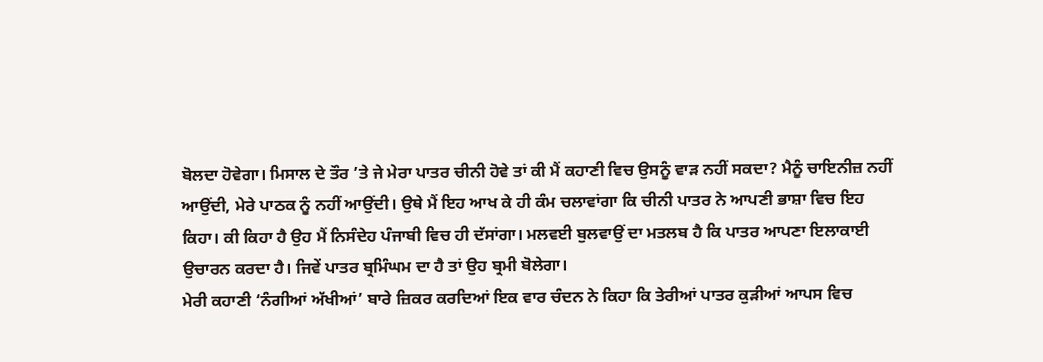ਬੋਲਦਾ ਹੋਵੇਗਾ। ਮਿਸਾਲ ਦੇ ਤੌਰ ’ਤੇ ਜੇ ਮੇਰਾ ਪਾਤਰ ਚੀਨੀ ਹੋਵੇ ਤਾਂ ਕੀ ਮੈਂ ਕਹਾਣੀ ਵਿਚ ਉਸਨੂੰ ਵਾੜ ਨਹੀਂ ਸਕਦਾ? ਮੈਨੂੰ ਚਾਇਨੀਜ਼ ਨਹੀਂ ਆਉਂਦੀ, ਮੇਰੇ ਪਾਠਕ ਨੂੰ ਨਹੀਂ ਆਉਂਦੀ। ਉਥੇ ਮੈਂ ਇਹ ਆਖ ਕੇ ਹੀ ਕੰਮ ਚਲਾਵਾਂਗਾ ਕਿ ਚੀਨੀ ਪਾਤਰ ਨੇ ਆਪਣੀ ਭਾਸ਼ਾ ਵਿਚ ਇਹ ਕਿਹਾ। ਕੀ ਕਿਹਾ ਹੈ ਉਹ ਮੈਂ ਨਿਸੰਦੇਹ ਪੰਜਾਬੀ ਵਿਚ ਹੀ ਦੱਸਾਂਗਾ। ਮਲਵਈ ਬੁਲਵਾਉਂ ਦਾ ਮਤਲਬ ਹੈ ਕਿ ਪਾਤਰ ਆਪਣਾ ਇਲਾਕਾਈ ਉਚਾਰਨ ਕਰਦਾ ਹੈ। ਜਿਵੇਂ ਪਾਤਰ ਬ੍ਰਮਿੰਘਮ ਦਾ ਹੈ ਤਾਂ ਉਹ ਬ੍ਰਮੀ ਬੋਲੇਗਾ।
ਮੇਰੀ ਕਹਾਣੀ ‘ਨੰਗੀਆਂ ਅੱਖੀਆਂ’ ਬਾਰੇ ਜ਼ਿਕਰ ਕਰਦਿਆਂ ਇਕ ਵਾਰ ਚੰਦਨ ਨੇ ਕਿਹਾ ਕਿ ਤੇਰੀਆਂ ਪਾਤਰ ਕੁੜੀਆਂ ਆਪਸ ਵਿਚ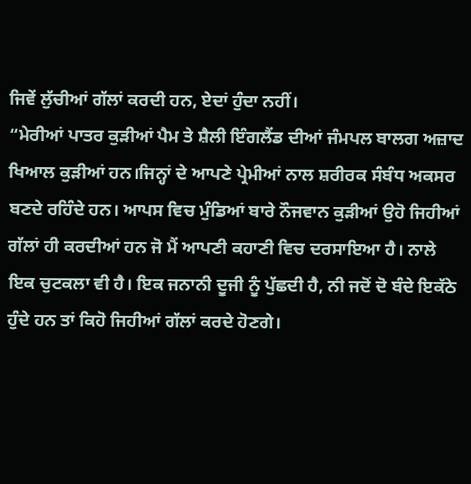ਜਿਵੇਂ ਲੁੱਚੀਆਂ ਗੱਲਾਂ ਕਰਦੀ ਹਨ, ਏਦਾਂ ਹੁੰਦਾ ਨਹੀਂ।
“ਮੇਰੀਆਂ ਪਾਤਰ ਕੁੜੀਆਂ ਪੈਮ ਤੇ ਸ਼ੈਲੀ ਇੰਗਲੈਂਡ ਦੀਆਂ ਜੰਮਪਲ ਬਾਲਗ ਅਜ਼ਾਦ ਖਿਆਲ ਕੁੜੀਆਂ ਹਨ।ਜਿਨ੍ਹਾਂ ਦੇ ਆਪਣੇ ਪ੍ਰੇਮੀਆਂ ਨਾਲ ਸ਼ਰੀਰਕ ਸੰਬੰਧ ਅਕਸਰ ਬਣਦੇ ਰਹਿੰਦੇ ਹਨ। ਆਪਸ ਵਿਚ ਮੁੰਡਿਆਂ ਬਾਰੇ ਨੌਜਵਾਨ ਕੁੜੀਆਂ ਉਹੋ ਜਿਹੀਆਂ ਗੱਲਾਂ ਹੀ ਕਰਦੀਆਂ ਹਨ ਜੋ ਮੈਂ ਆਪਣੀ ਕਹਾਣੀ ਵਿਚ ਦਰਸਾਇਆ ਹੈ। ਨਾਲੇ ਇਕ ਚੁਟਕਲਾ ਵੀ ਹੈ। ਇਕ ਜਨਾਨੀ ਦੂਜੀ ਨੂੰ ਪੁੱਛਦੀ ਹੈ, ਨੀ ਜਦੋਂ ਦੋ ਬੰਦੇ ਇਕੱਠੇ ਹੁੰਦੇ ਹਨ ਤਾਂ ਕਿਹੋ ਜਿਹੀਆਂ ਗੱਲਾਂ ਕਰਦੇ ਹੋਣਗੇ।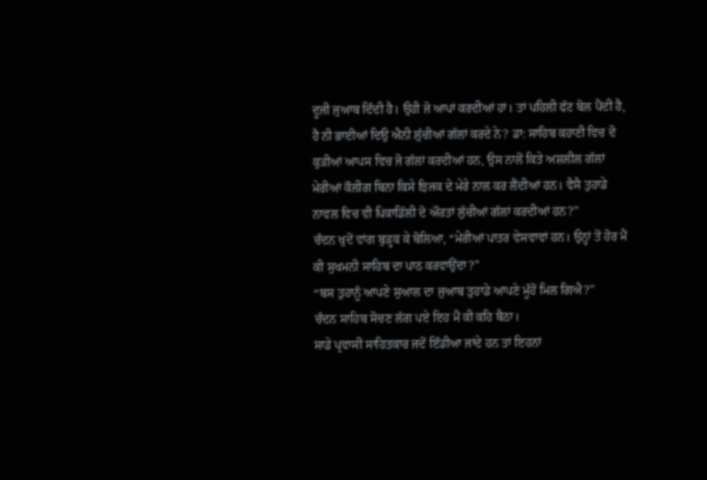ਦੂਜੀ ਜੁਆਬ ਦਿੰਦੀ ਹੈ। ਉਹੀ ਜੋ ਆਪਾਂ ਕਰਦੀਆਂ ਹਾਂ। ਤਾਂ ਪਹਿਲੀ ਫੱਟ ਬੋਲ ਪੈਂਦੀ ਹੈ, ਹੈ ਨੀ ਭਾਈਆਂ ਦਿਉ ਐਨੀ ਲੁੱਚੀਆਂ ਗੱਲਾਂ ਕਰਦੇ ਨੇ? ਡਾ: ਸਾਹਿਬ ਕਹਾਣੀ ਵਿਚ ਦੋ ਕੁੜੀਆਂ ਆਪਸ ਵਿਚ ਜੋ ਗੱਲਾਂ ਕਰਦੀਆਂ ਹਨ, ਉਸ ਨਾਲੋਂ ਕਿਤੇ ਅਸ਼ਲੀਲ ਗੱਲਾਂ ਮੇਰੀਆਂ ਕੌਲੀਗ ਬਿਨਾ ਕਿਸੇ ਝਿਜਕ ਦੇ ਮੇਰੇ ਨਾਲ ਕਰ ਲੈਂਦੀਆਂ ਹਨ। ਵੈਸੈ ਤੁਹਾਡੇ ਨਾਵਲ ਵਿਚ ਵੀ ਪਿਕਾਡਿੱਲੀ ਦੋ ਔਰਤਾਂ ਲੁੱਚੀਆਂ ਗੱਲਾਂ ਕਰਦੀਆਂ ਹਨ?”
ਚੰਦਨ ਖੁਦੋਂ ਵਾਂਗ ਬੁੜ੍ਹਕ ਕੇ ਬੋਲਿਆ, “ਮੇਰੀਆਂ ਪਾਤਰ ਵੇਸਵਾਵਾਂ ਹਨ। ਉਨ੍ਹਾਂ ਤੋਂ ਹੋਰ ਮੈਂ ਕੀ ਸੁਖਮਨੀ ਸਾਹਿਬ ਦਾ ਪਾਠ ਕਰਵਾਉਂਦਾ?”
“ਬਸ ਤੁਹਾਨੂੰ ਆਪਣੇ ਸੁਆਲ ਦਾ ਜੁਆਬ ਤੁਹਾਡੇ ਆਪਣੇ ਮੂੰਹੋਂ ਮਿਲ ਗਿਐ?”
ਚੰਦਨ ਸਾਹਿਬ ਸੋਚਣ ਲੱਗ ਪਏ ਇਹ ਮੈਂ ਕੀ ਕਹਿ ਬੈਠਾ।
ਸਾਡੇ ਪ੍ਰਵਾਸੀ ਸਾਹਿਤਕਾਰ ਜਦੋਂ ਇੰਡੀਆ ਜਾਂਦੇ ਹਨ ਤਾਂ ਇਹਨਾਂ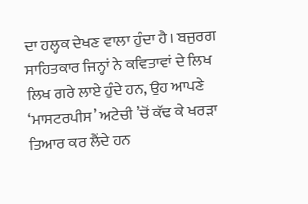ਦਾ ਹਲ੍ਹਕ ਦੇਖਣ ਵਾਲਾ ਹੁੰਦਾ ਹੈ। ਬਜੁਰਗ ਸਾਹਿਤਕਾਰ ਜਿਨ੍ਹਾਂ ਨੇ ਕਵਿਤਾਵਾਂ ਦੇ ਲਿਖ ਲਿਖ ਗਰੇ ਲਾਏ ਹੁੰਦੇ ਹਨ, ਉਹ ਆਪਣੇ ‘ਮਾਸਟਰਪੀਸ’ ਅਟੇਚੀ ’ਚੋਂ ਕੱਢ ਕੇ ਖਰੜਾ ਤਿਆਰ ਕਰ ਲੈਂਦੇ ਹਨ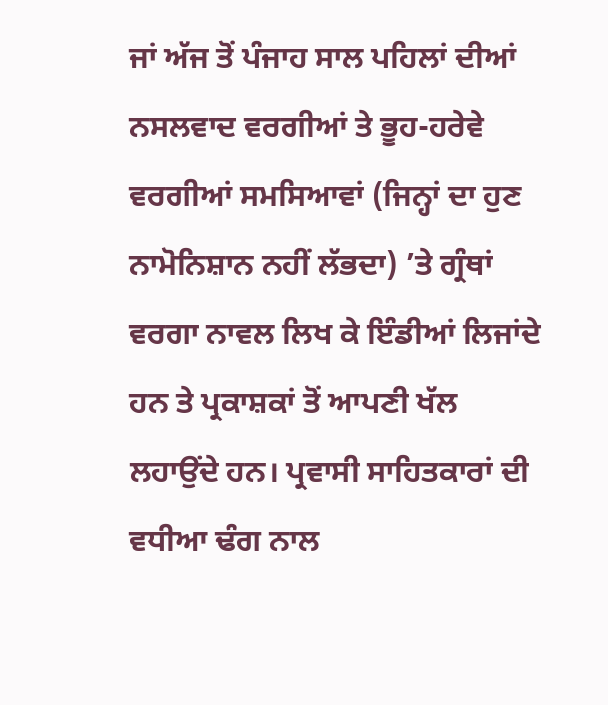ਜਾਂ ਅੱਜ ਤੋਂ ਪੰਜਾਹ ਸਾਲ ਪਹਿਲਾਂ ਦੀਆਂ ਨਸਲਵਾਦ ਵਰਗੀਆਂ ਤੇ ਭੂਹ-ਹਰੇਵੇ ਵਰਗੀਆਂ ਸਮਸਿਆਵਾਂ (ਜਿਨ੍ਹਾਂ ਦਾ ਹੁਣ ਨਾਮੋਨਿਸ਼ਾਨ ਨਹੀਂ ਲੱਭਦਾ) ’ਤੇ ਗ੍ਰੰਥਾਂ ਵਰਗਾ ਨਾਵਲ ਲਿਖ ਕੇ ਇੰਡੀਆਂ ਲਿਜਾਂਦੇ ਹਨ ਤੇ ਪ੍ਰਕਾਸ਼ਕਾਂ ਤੋਂ ਆਪਣੀ ਖੱਲ ਲਹਾਉਂਦੇ ਹਨ। ਪ੍ਰਵਾਸੀ ਸਾਹਿਤਕਾਰਾਂ ਦੀ ਵਧੀਆ ਢੰਗ ਨਾਲ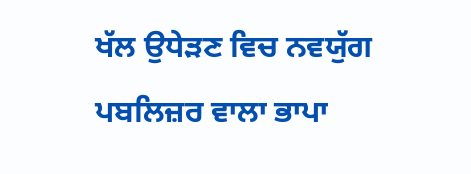ਖੱਲ ਉਧੇੜਣ ਵਿਚ ਨਵਯੁੱਗ ਪਬਲਿਜ਼ਰ ਵਾਲਾ ਭਾਪਾ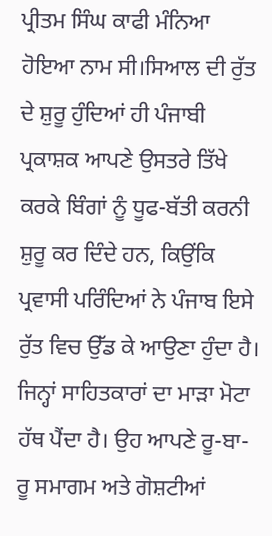ਪ੍ਰੀਤਮ ਸਿੰਘ ਕਾਫੀ ਮੰਨਿਆ ਹੋਇਆ ਨਾਮ ਸੀ।ਸਿਆਲ ਦੀ ਰੁੱਤ ਦੇ ਸ਼ੁਰੂ ਹੁੰਦਿਆਂ ਹੀ ਪੰਜਾਬੀ ਪ੍ਰਕਾਸ਼ਕ ਆਪਣੇ ਉਸਤਰੇ ਤਿੱਖੇ ਕਰਕੇ ਬਿੰਗਾਂ ਨੂੰ ਧੂਫ-ਬੱਤੀ ਕਰਨੀ ਸ਼ੁਰੂ ਕਰ ਦਿੰਦੇ ਹਨ, ਕਿਉਂਕਿ ਪ੍ਰਵਾਸੀ ਪਰਿੰਦਿਆਂ ਨੇ ਪੰਜਾਬ ਇਸੇ ਰੁੱਤ ਵਿਚ ਉੱਡ ਕੇ ਆਉਣਾ ਹੁੰਦਾ ਹੈ। ਜਿਨ੍ਹਾਂ ਸਾਹਿਤਕਾਰਾਂ ਦਾ ਮਾੜਾ ਮੋਟਾ ਹੱਥ ਪੈਂਦਾ ਹੈ। ਉਹ ਆਪਣੇ ਰੂ-ਬਾ-ਰੂ ਸਮਾਗਮ ਅਤੇ ਗੋਸ਼ਟੀਆਂ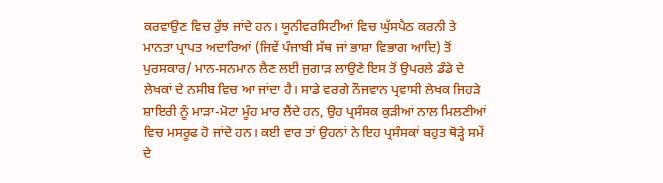ਕਰਵਾਉਣ ਵਿਚ ਰੁੱਝ ਜਾਂਦੇ ਹਨ। ਯੂਨੀਵਰਸਿਟੀਆਂ ਵਿਚ ਘੁੱਸਪੈਠ ਕਰਨੀ ਤੇ ਮਾਨਤਾ ਪ੍ਰਾਪਤ ਅਦਾਰਿਆਂ (ਜਿਵੇਂ ਪੰਜਾਬੀ ਸੱਥ ਜਾਂ ਭਾਸ਼ਾ ਵਿਭਾਗ ਆਦਿ) ਤੋਂ ਪੁਰਸਕਾਰ/ ਮਾਨ-ਸਨਮਾਨ ਲੈਣ ਲਈ ਜੁਗਾੜ ਲਾਉਣੇ ਇਸ ਤੋਂ ਉਪਰਲੇ ਡੰਡੇ ਦੇ ਲੇਖਕਾਂ ਦੇ ਨਸੀਬ ਵਿਚ ਆ ਜਾਂਦਾ ਹੈ। ਸਾਡੇ ਵਰਗੇ ਨੌਜਵਾਨ ਪ੍ਰਵਾਸੀ ਲੇਖਕ ਜਿਹੜੇ ਸ਼ਾਇਰੀ ਨੂੰ ਮਾੜਾ-ਮੋਟਾ ਮੂੰਹ ਮਾਰ ਲੈਂਦੇ ਹਨ, ਉਹ ਪ੍ਰਸੰਸਕ ਕੁੜੀਆਂ ਨਾਲ ਮਿਲਣੀਆਂ ਵਿਚ ਮਸਰੂਫ ਹੋ ਜਾਂਦੇ ਹਨ। ਕਈ ਵਾਰ ਤਾਂ ਉਹਨਾਂ ਨੇ ਇਹ ਪ੍ਰਸੰਸਕਾਂ ਬਹੁਤ ਥੋੜ੍ਹੇ ਸਮੇਂ ਦੇ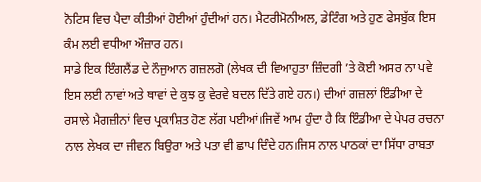ਨੋਟਿਸ ਵਿਚ ਪੈਦਾ ਕੀਤੀਆਂ ਹੋਈਆਂ ਹੁੰਦੀਆਂ ਹਨ। ਮੈਟਰੀਮੋਨੀਅਲ, ਡੇਟਿੰਗ ਅਤੇ ਹੁਣ ਫੇਸਬੁੱਕ ਇਸ ਕੰਮ ਲਈ ਵਧੀਆ ਔਜ਼ਾਰ ਹਨ।
ਸਾਡੇ ਇਕ ਇੰਗਲੈਂਡ ਦੇ ਨੌਜੁਆਨ ਗਜ਼ਲਗੋ (ਲੇਖਕ ਦੀ ਵਿਆਹੁਤਾ ਜ਼ਿੰਦਗੀ ’ਤੇ ਕੋਈ ਅਸਰ ਨਾ ਪਵੇ ਇਸ ਲਈ ਨਾਵਾਂ ਅਤੇ ਥਾਵਾਂ ਦੇ ਕੁਝ ਕੁ ਵੇਰਵੇ ਬਦਲ ਦਿੱਤੇ ਗਏ ਹਨ।) ਦੀਆਂ ਗਜ਼ਲਾਂ ਇੰਡੀਆ ਦੇ ਰਸਾਲੇ ਮੈਗਜ਼ੀਨਾਂ ਵਿਚ ਪ੍ਰਕਾਸ਼ਿਤ ਹੋਣ ਲੱਗ ਪਈਆਂ।ਜਿਵੇਂ ਆਮ ਹੁੰਦਾ ਹੈ ਕਿ ਇੰਡੀਆ ਦੇ ਪੇਪਰ ਰਚਨਾ ਨਾਲ ਲੇਖਕ ਦਾ ਜੀਵਨ ਬਿਉਰਾ ਅਤੇ ਪਤਾ ਵੀ ਛਾਪ ਦਿੰਦੇ ਹਨ।ਜਿਸ ਨਾਲ ਪਾਠਕਾਂ ਦਾ ਸਿੱਧਾ ਰਾਬਤਾ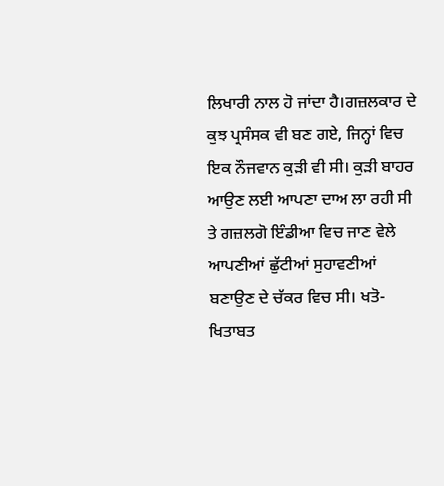ਲਿਖਾਰੀ ਨਾਲ ਹੋ ਜਾਂਦਾ ਹੈ।ਗਜ਼ਲਕਾਰ ਦੇ ਕੁਝ ਪ੍ਰਸੰਸਕ ਵੀ ਬਣ ਗਏ, ਜਿਨ੍ਹਾਂ ਵਿਚ ਇਕ ਨੌਜਵਾਨ ਕੁੜੀ ਵੀ ਸੀ। ਕੁੜੀ ਬਾਹਰ ਆਉਣ ਲਈ ਆਪਣਾ ਦਾਅ ਲਾ ਰਹੀ ਸੀ ਤੇ ਗਜ਼ਲਗੋ ਇੰਡੀਆ ਵਿਚ ਜਾਣ ਵੇਲੇ ਆਪਣੀਆਂ ਛੁੱਟੀਆਂ ਸੁਹਾਵਣੀਆਂ ਬਣਾਉਣ ਦੇ ਚੱਕਰ ਵਿਚ ਸੀ। ਖਤੋ-ਖਿਤਾਬਤ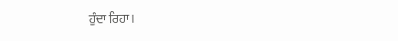ਹੁੰਦਾ ਰਿਹਾ।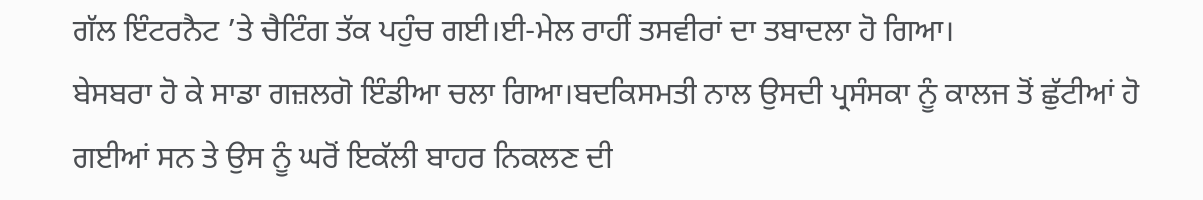ਗੱਲ ਇੰਟਰਨੈਟ ’ਤੇ ਚੈਟਿੰਗ ਤੱਕ ਪਹੁੰਚ ਗਈ।ਈ-ਮੇਲ ਰਾਹੀਂ ਤਸਵੀਰਾਂ ਦਾ ਤਬਾਦਲਾ ਹੋ ਗਿਆ।
ਬੇਸਬਰਾ ਹੋ ਕੇ ਸਾਡਾ ਗਜ਼ਲਗੋ ਇੰਡੀਆ ਚਲਾ ਗਿਆ।ਬਦਕਿਸਮਤੀ ਨਾਲ ਉਸਦੀ ਪ੍ਰਸੰਸਕਾ ਨੂੰ ਕਾਲਜ ਤੋਂ ਛੁੱਟੀਆਂ ਹੋ ਗਈਆਂ ਸਨ ਤੇ ਉਸ ਨੂੰ ਘਰੋਂ ਇਕੱਲੀ ਬਾਹਰ ਨਿਕਲਣ ਦੀ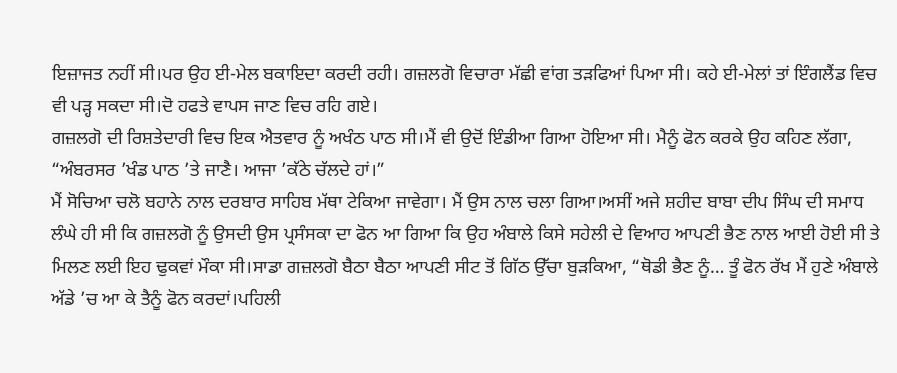ਇਜ਼ਾਜਤ ਨਹੀਂ ਸੀ।ਪਰ ਉਹ ਈ-ਮੇਲ ਬਕਾਇਦਾ ਕਰਦੀ ਰਹੀ। ਗਜ਼ਲਗੋ ਵਿਚਾਰਾ ਮੱਛੀ ਵਾਂਗ ਤੜਫਿਆਂ ਪਿਆ ਸੀ। ਕਹੇ ਈ-ਮੇਲਾਂ ਤਾਂ ਇੰਗਲੈਂਡ ਵਿਚ ਵੀ ਪੜ੍ਹ ਸਕਦਾ ਸੀ।ਦੋ ਹਫਤੇ ਵਾਪਸ ਜਾਣ ਵਿਚ ਰਹਿ ਗਏ।
ਗਜ਼ਲਗੋ ਦੀ ਰਿਸ਼ਤੇਦਾਰੀ ਵਿਚ ਇਕ ਐਤਵਾਰ ਨੂੰ ਅਖੰਠ ਪਾਠ ਸੀ।ਮੈਂ ਵੀ ਉਦੋਂ ਇੰਡੀਆ ਗਿਆ ਹੋਇਆ ਸੀ। ਮੈਨੂੰ ਫੋਨ ਕਰਕੇ ਉਹ ਕਹਿਣ ਲੱਗਾ, “ਅੰਬਰਸਰ ’ਖੰਡ ਪਾਠ ’ਤੇ ਜਾਣੈ। ਆਜਾ ’ਕੱਠੇ ਚੱਲਦੇ ਹਾਂ।”
ਮੈਂ ਸੋਚਿਆ ਚਲੋ ਬਹਾਨੇ ਨਾਲ ਦਰਬਾਰ ਸਾਹਿਬ ਮੱਥਾ ਟੇਕਿਆ ਜਾਵੇਗਾ। ਮੈਂ ਉਸ ਨਾਲ ਚਲਾ ਗਿਆ।ਅਸੀਂ ਅਜੇ ਸ਼ਹੀਦ ਬਾਬਾ ਦੀਪ ਸਿੰਘ ਦੀ ਸਮਾਧ ਲੰਘੇ ਹੀ ਸੀ ਕਿ ਗਜ਼ਲਗੋ ਨੂੰ ਉਸਦੀ ਉਸ ਪ੍ਰਸੰਸਕਾ ਦਾ ਫੋਨ ਆ ਗਿਆ ਕਿ ਉਹ ਅੰਬਾਲੇ ਕਿਸੇ ਸਹੇਲੀ ਦੇ ਵਿਆਹ ਆਪਣੀ ਭੈਣ ਨਾਲ ਆਈ ਹੋਈ ਸੀ ਤੇ ਮਿਲਣ ਲਈ ਇਹ ਢੁਕਵਾਂ ਮੌਕਾ ਸੀ।ਸਾਡਾ ਗਜ਼ਲਗੋ ਬੈਠਾ ਬੈਠਾ ਆਪਣੀ ਸੀਟ ਤੋਂ ਗਿੱਠ ਉੱਚਾ ਬੁੜਕਿਆ, “ਥੋਡੀ ਭੈਣ ਨੂੰ… ਤੂੰ ਫੋਨ ਰੱਖ ਮੈਂ ਹੁਣੇ ਅੰਬਾਲੇ ਅੱਡੇ ’ਚ ਆ ਕੇ ਤੈਨੂੰ ਫੋਨ ਕਰਦਾਂ।ਪਹਿਲੀ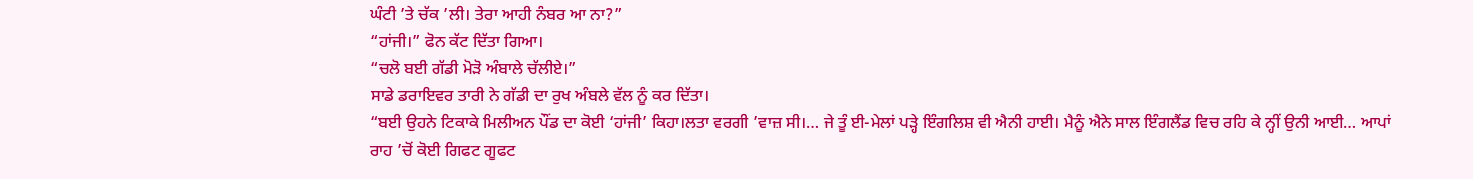ਘੰਟੀ ’ਤੇ ਚੱਕ ’ਲੀ। ਤੇਰਾ ਆਹੀ ਨੰਬਰ ਆ ਨਾ?”
“ਹਾਂਜੀ।” ਫੋਨ ਕੱਟ ਦਿੱਤਾ ਗਿਆ।
“ਚਲੋ ਬਈ ਗੱਡੀ ਮੋੜੋ ਅੰਬਾਲੇ ਚੱਲੀਏ।”
ਸਾਡੇ ਡਰਾਇਵਰ ਤਾਰੀ ਨੇ ਗੱਡੀ ਦਾ ਰੁਖ ਅੰਬਲੇ ਵੱਲ ਨੂੰ ਕਰ ਦਿੱਤਾ।
“ਬਈ ਉਹਨੇ ਟਿਕਾਕੇ ਮਿਲੀਅਨ ਪੌਂਡ ਦਾ ਕੋਈ ‘ਹਾਂਜੀ’ ਕਿਹਾ।ਲਤਾ ਵਰਗੀ ’ਵਾਜ਼ ਸੀ।… ਜੇ ਤੂੰ ਈ-ਮੇਲਾਂ ਪੜ੍ਹੇ ਇੰਗਲਿਸ਼ ਵੀ ਐਨੀ ਹਾਈ। ਮੈਨੂੰ ਐਨੇ ਸਾਲ ਇੰਗਲੈਂਡ ਵਿਚ ਰਹਿ ਕੇ ਨ੍ਹੀਂ ਉਨੀ ਆਈ… ਆਪਾਂ ਰਾਹ ’ਚੋਂ ਕੋਈ ਗਿਫਟ ਗੂਫਟ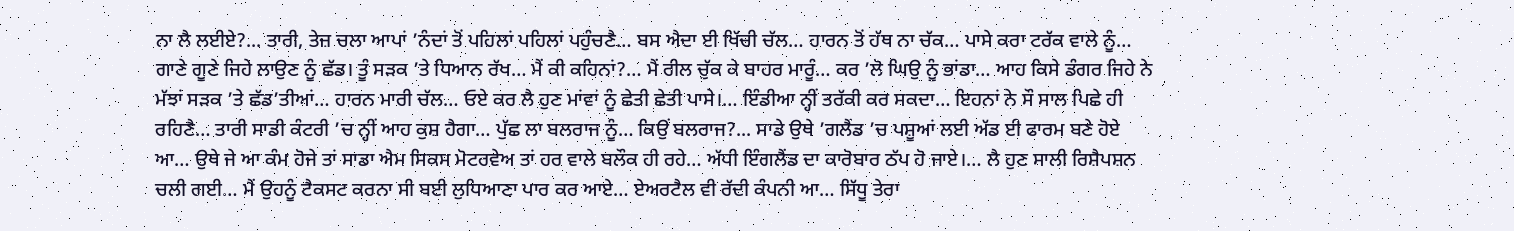ਨਾ ਲੈ ਲਈਏ?... ਤਾਰੀ, ਤੇਜ਼ ਚਲਾ ਆਪਾਂ ’ਨੰਦਾਂ ਤੋਂ ਪਹਿਲਾਂ ਪਹਿਲਾਂ ਪਹੁੰਚਣੈ… ਬਸ ਐਦਾ ਈ ਖਿੱਚੀ ਚੱਲ… ਹਾਰਨ ਤੋਂ ਹੱਥ ਨਾ ਚੱਕ… ਪਾਸੇ ਕਰਾ ਟਰੱਕ ਵਾਲੇ ਨੂੰ… ਗਾਣੇ ਗੂਣੇ ਜਿਹੇ ਲਾਉਣ ਨੂੰ ਛੱਡ। ਤੂੰ ਸੜਕ ’ਤੇ ਧਿਆਨ ਰੱਖ… ਮੈਂ ਕੀ ਕਹਿਨਾਂ?… ਮੈਂ ਰੀਲ ਚੁੱਕ ਕੇ ਬਾਹਰ ਮਾਰੂੰ… ਕਰ ’ਲੋ ਘਿਉ ਨੂੰ ਭਾਂਡਾ… ਆਹ ਕਿਸੇ ਡੰਗਰ ਜਿਹੇ ਨੇ ਮੱਝਾਂ ਸੜਕ ’ਤੇ ਛੱਡ’ਤੀਆਂ… ਹਾਰਨ ਮਾਰੀ ਚੱਲ… ਓਏ ਕਰ ਲੈ ਹੁਣ ਮਾਂਵਾਂ ਨੂੰ ਛੇਤੀ ਛੇਤੀ ਪਾਸੇ।… ਇੰਡੀਆ ਨ੍ਹੀਂ ਤਰੱਕੀ ਕਰ ਸਕਦਾ… ਇਹਨਾਂ ਨੇ ਸੌ ਸਾਲ ਪਿਛੇ ਹੀ ਰਹਿਣੈ… ਤਾਰੀ ਸਾਡੀ ਕੰਟਰੀ ’ਚ ਨ੍ਹੀਂ ਆਹ ਕੁਸ਼ ਹੈਗਾ… ਪੁੱਛ ਲਾ ਬਲਰਾਜ ਨੂੰ… ਕਿਉਂ ਬਲਰਾਜ?... ਸਾਡੇ ਉਥੇ ’ਗਲੈਂਡ ’ਚ ਪਸ਼ੂਆਂ ਲਈ ਅੱਡ ਈ ਫਾਰਮ ਬਣੇ ਹੋਏ ਆ… ਉਥੇ ਜੇ ਆ ਕੰਮ ਹੋਜੇ ਤਾਂ ਸਾਡਾ ਐਮ ਸਿਕਸ ਮੋਟਰਵੇਅ ਤਾਂ ਹਰ ਵਾਲੇ ਬਲੌਕ ਹੀ ਰਹੇ… ਅੱਧੀ ਇੰਗਲੈਂਡ ਦਾ ਕਾਰੋਬਾਰ ਠੱਪ ਹੋ ਜਾਏ।… ਲੈ ਹੁਣ ਸਾਲੀ ਰਿਸ਼ੈਪਸ਼ਨ ਚਲੀ ਗਈ… ਮੈਂ ਉਹਨੂੰ ਟੈਕਸਟ ਕਰਨਾ ਸੀ ਬਈ ਲੁਧਿਆਣਾ ਪਾਰ ਕਰ ਆਏ… ਏਅਰਟੈਲ ਵੀ ਰੱਦੀ ਕੰਪਨੀ ਆ… ਸਿੱਧੂ ਤੇਰਾ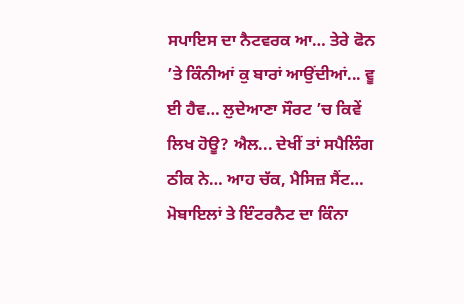ਸਪਾਇਸ ਦਾ ਨੈਟਵਰਕ ਆ… ਤੇਰੇ ਫੋਨ ’ਤੇ ਕਿੰਨੀਆਂ ਕੁ ਬਾਰਾਂ ਆਉਂਦੀਆਂ... ਵੂ ਈ ਹੈਵ… ਲੁਦੇਆਣਾ ਸੌਰਟ ’ਚ ਕਿਵੇਂ ਲਿਖ ਹੋਊ? ਐਲ... ਦੇਖੀਂ ਤਾਂ ਸਪੈਲਿੰਗ ਠੀਕ ਨੇ… ਆਹ ਚੱਕ, ਮੈਸਿਜ਼ ਸੈਂਟ… ਮੋਬਾਇਲਾਂ ਤੇ ਇੰਟਰਨੈਟ ਦਾ ਕਿੰਨਾ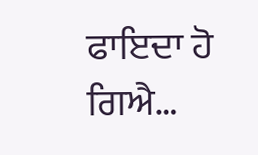ਫਾਇਦਾ ਹੋ ਗਿਐ…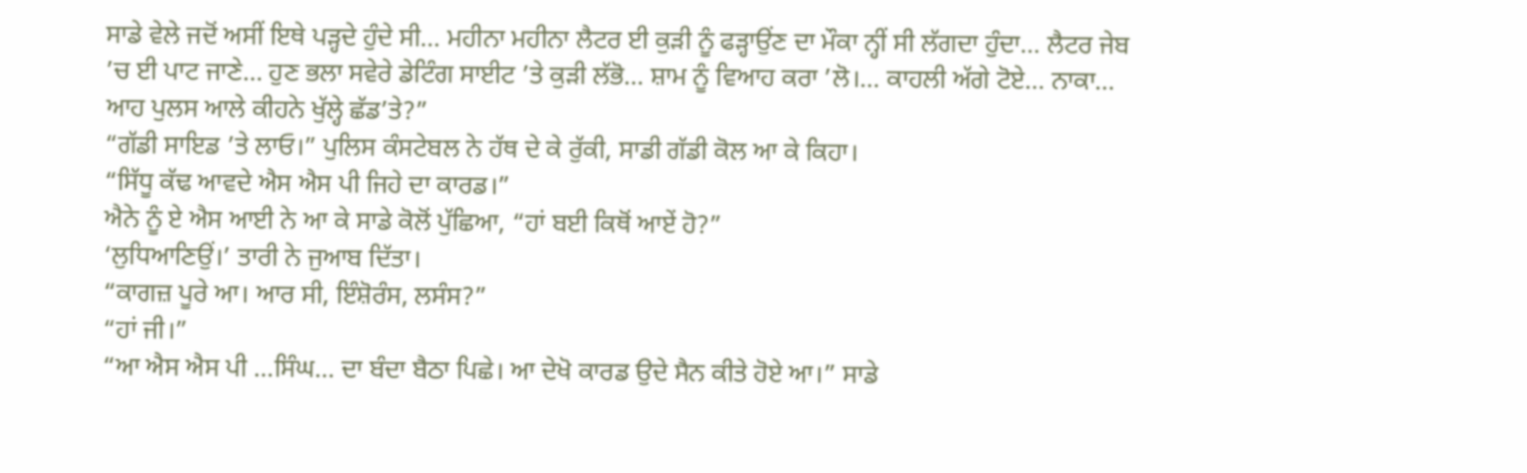ਸਾਡੇ ਵੇਲੇ ਜਦੋਂ ਅਸੀਂ ਇਥੇ ਪੜ੍ਹਦੇ ਹੁੰਦੇ ਸੀ… ਮਹੀਨਾ ਮਹੀਨਾ ਲੈਟਰ ਈ ਕੁੜੀ ਨੂੰ ਫੜ੍ਹਾਉਂਣ ਦਾ ਮੌਕਾ ਨ੍ਹੀਂ ਸੀ ਲੱਗਦਾ ਹੁੰਦਾ… ਲੈਟਰ ਜੇਬ ’ਚ ਈ ਪਾਟ ਜਾਣੇ… ਹੁਣ ਭਲਾ ਸਵੇਰੇ ਡੇਟਿੰਗ ਸਾਈਟ ’ਤੇ ਕੁੜੀ ਲੱਭੋ… ਸ਼ਾਮ ਨੂੰ ਵਿਆਹ ਕਰਾ ’ਲੋ।… ਕਾਹਲੀ ਅੱਗੇ ਟੋਏ… ਨਾਕਾ… ਆਹ ਪੁਲਸ ਆਲੇ ਕੀਹਨੇ ਖੁੱਲ੍ਹੇ ਛੱਡ’ਤੇ?”
“ਗੱਡੀ ਸਾਇਡ ’ਤੇ ਲਾਓ।” ਪੁਲਿਸ ਕੰਸਟੇਬਲ ਨੇ ਹੱਥ ਦੇ ਕੇ ਰੁੱਕੀ, ਸਾਡੀ ਗੱਡੀ ਕੋਲ ਆ ਕੇ ਕਿਹਾ।
“ਸਿੱਧੂ ਕੱਢ ਆਵਦੇ ਐਸ ਐਸ ਪੀ ਜਿਹੇ ਦਾ ਕਾਰਡ।”
ਐਨੇ ਨੂੰ ਏ ਐਸ ਆਈ ਨੇ ਆ ਕੇ ਸਾਡੇ ਕੋਲੋਂ ਪੁੱਛਿਆ, “ਹਾਂ ਬਈ ਕਿਥੋਂ ਆਏਂ ਹੋ?”
‘ਲੁਧਿਆਣਿਉਂ।’ ਤਾਰੀ ਨੇ ਜੁਆਬ ਦਿੱਤਾ।
“ਕਾਗਜ਼ ਪੂਰੇ ਆ। ਆਰ ਸੀ, ਇੰਸ਼ੋਰੰਸ, ਲਸੰਸ?”
“ਹਾਂ ਜੀ।”
“ਆ ਐਸ ਐਸ ਪੀ …ਸਿੰਘ… ਦਾ ਬੰਦਾ ਬੈਠਾ ਪਿਛੇ। ਆ ਦੇਖੋ ਕਾਰਡ ਉਦੇ ਸੈਨ ਕੀਤੇ ਹੋਏ ਆ।” ਸਾਡੇ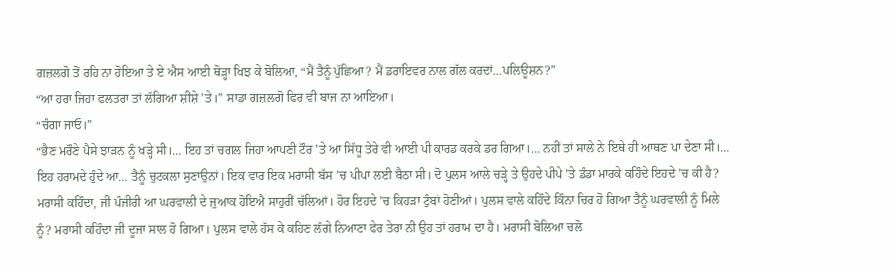ਗਜ਼ਲਗੋ ਤੋਂ ਰਹਿ ਨਾ ਹੋਇਆ ਤੇ ਏ ਐਸ ਆਈ ਥੋੜ੍ਹਾ ਖਿਝ ਕੇ ਬੋਲਿਆ, “ਮੈਂ ਤੈਨੂੰ ਪੁੱਛਿਆ? ਮੈਂ ਡਰਾਇਵਰ ਨਾਲ ਗੱਲ ਕਰਦਾਂ…ਪਲਿਊਸ਼ਨ?”
“ਆ ਹਰਾ ਜਿਹਾ ਫਲਤਰਾ ਤਾਂ ਲੱਗਿਆ ਸ਼ੀਸ਼ੇ ’ਤੇ।” ਸਾਡਾ ਗਜ਼ਲਗੋ ਫਿਰ ਵੀ ਬਾਜ ਨਾ ਆਇਆ।
“ਚੰਗਾ ਜਾਓ।”
“ਭੈਣ ਮਰੌਣੇ ਪੈਸੇ ਝਾੜਨ ਨੂੰ ਖੜ੍ਹੇ ਸੀ।… ਇਹ ਤਾਂ ਚਗਲ ਜਿਹਾ ਆਪਣੀ ਟੌਰ ’ਤੇ ਆ ਸਿੱਧੂ ਤੇਰੇ ਵੀ ਆਈ ਪੀ ਕਾਰਡ ਕਰਕੇ ਡਰ ਗਿਆ।… ਨਹੀਂ ਤਾਂ ਸਾਲੇ ਨੇ ਇਥੇ ਹੀ ਆਥਣ ਪਾ ਦੇਣਾ ਸੀ।… ਇਹ ਹਰਾਮਦੇ ਹੁੰਦੇ ਆ… ਤੈਨੂੰ ਚੁਟਕਲਾ ਸੁਣਾਉਨਾਂ। ਇਕ ਵਾਰ ਇਕ ਮਰਾਸੀ ਬੱਸ ’ਚ ਪੀਪਾ ਲਈ ਬੈਠਾ ਸੀ। ਦੋ ਪੁਲਸ ਆਲੇ ਚੜ੍ਹੇ ਤੇ ਉਹਦੇ ਪੀਪੇ ’ਤੇ ਡੰਡਾ ਮਾਰਕੇ ਕਹਿੰਦੇ ਇਹਦੇ ’ਚ ਕੀ ਹੈ? ਮਰਾਸੀ ਕਹਿੰਦਾ, ਜੀ ਪੰਜੀਰੀ ਆ ਘਰਵਾਲੀ ਦੇ ਜੁਆਕ ਹੋਇਐ ਸਾਹੁਰੀਂ ਚੱਲਿਆਂ। ਹੋਰ ਇਹਦੇ ’ਚ ਕਿਹੜਾ ਟੁੰਬਾਂ ਹੋਣੀਆਂ। ਪੁਲਸ ਵਾਲੇ ਕਹਿੰਦੇ ਕਿੰਨਾ ਚਿਰ ਹੋ ਗਿਆ ਤੈਨੂੰ ਘਰਵਾਲੀ ਨੂੰ ਮਿਲੇ ਨੂੰ? ਮਰਾਸੀ ਕਹਿੰਦਾ ਜੀ ਦੂਜਾ ਸਾਲ ਹੋ ਗਿਆ। ਪੁਲਸ ਵਾਲੇ ਹੱਸ ਕੇ ਕਹਿਣ ਲੱਗੇ ਨਿਆਣਾ ਫੇਰ ਤੇਰਾ ਨੀ ਉਹ ਤਾਂ ਹਰਾਮ ਦਾ ਹੈ। ਮਰਾਸੀ ਬੋਲਿਆ ਚਲੋ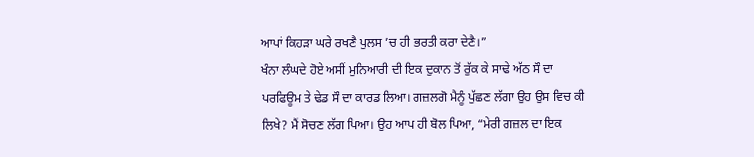ਆਪਾਂ ਕਿਹੜਾ ਘਰੇ ਰਖਣੈ ਪੁਲਸ ’ਚ ਹੀ ਭਰਤੀ ਕਰਾ ਦੇਣੈ।”
ਖੰਨਾ ਲੰਘਦੇ ਹੋਏ ਅਸੀਂ ਮੁਨਿਆਰੀ ਦੀ ਇਕ ਦੁਕਾਨ ਤੋਂ ਰੁੱਕ ਕੇ ਸਾਢੇ ਅੱਠ ਸੌ ਦਾ ਪਰਫਿਊਮ ਤੇ ਢੇਡ ਸੌ ਦਾ ਕਾਰਡ ਲਿਆ। ਗਜ਼ਲਗੋ ਮੈਨੂੰ ਪੁੱਛਣ ਲੱਗਾ ਉਹ ਉਸ ਵਿਚ ਕੀ ਲਿਖੇ? ਮੈਂ ਸੋਚਣ ਲੱਗ ਪਿਆ। ਉਹ ਆਪ ਹੀ ਬੋਲ ਪਿਆ, “ਮੇਰੀ ਗਜ਼ਲ ਦਾ ਇਕ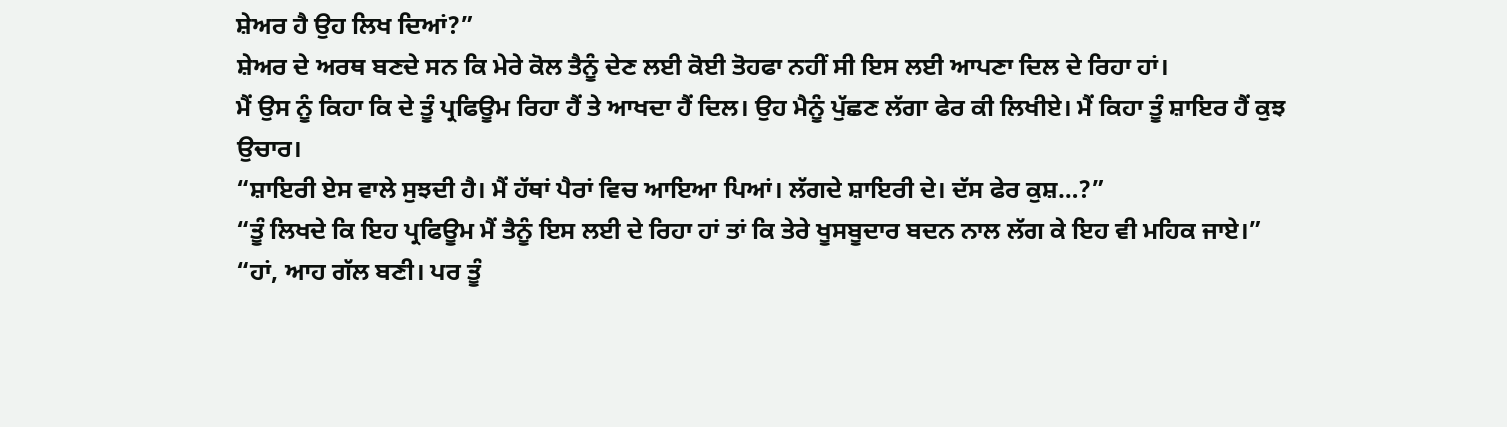ਸ਼ੇਅਰ ਹੈ ਉਹ ਲਿਖ ਦਿਆਂ?”
ਸ਼ੇਅਰ ਦੇ ਅਰਥ ਬਣਦੇ ਸਨ ਕਿ ਮੇਰੇ ਕੋਲ ਤੈਨੂੰ ਦੇਣ ਲਈ ਕੋਈ ਤੋਹਫਾ ਨਹੀਂ ਸੀ ਇਸ ਲਈ ਆਪਣਾ ਦਿਲ ਦੇ ਰਿਹਾ ਹਾਂ।
ਮੈਂ ਉਸ ਨੂੰ ਕਿਹਾ ਕਿ ਦੇ ਤੂੰ ਪ੍ਰਫਿਊਮ ਰਿਹਾ ਹੈਂ ਤੇ ਆਖਦਾ ਹੈਂ ਦਿਲ। ਉਹ ਮੈਨੂੰ ਪੁੱਛਣ ਲੱਗਾ ਫੇਰ ਕੀ ਲਿਖੀਏ। ਮੈਂ ਕਿਹਾ ਤੂੰ ਸ਼ਾਇਰ ਹੈਂ ਕੁਝ ਉਚਾਰ।
“ਸ਼ਾਇਰੀ ਏਸ ਵਾਲੇ ਸੁਝਦੀ ਹੈ। ਮੈਂ ਹੱਥਾਂ ਪੈਰਾਂ ਵਿਚ ਆਇਆ ਪਿਆਂ। ਲੱਗਦੇ ਸ਼ਾਇਰੀ ਦੇ। ਦੱਸ ਫੇਰ ਕੁਸ਼…?”
“ਤੂੰ ਲਿਖਦੇ ਕਿ ਇਹ ਪ੍ਰਫਿਊਮ ਮੈਂ ਤੈਨੂੰ ਇਸ ਲਈ ਦੇ ਰਿਹਾ ਹਾਂ ਤਾਂ ਕਿ ਤੇਰੇ ਖੂਸਬੂਦਾਰ ਬਦਨ ਨਾਲ ਲੱਗ ਕੇ ਇਹ ਵੀ ਮਹਿਕ ਜਾਏ।”
“ਹਾਂ, ਆਹ ਗੱਲ ਬਣੀ। ਪਰ ਤੂੰ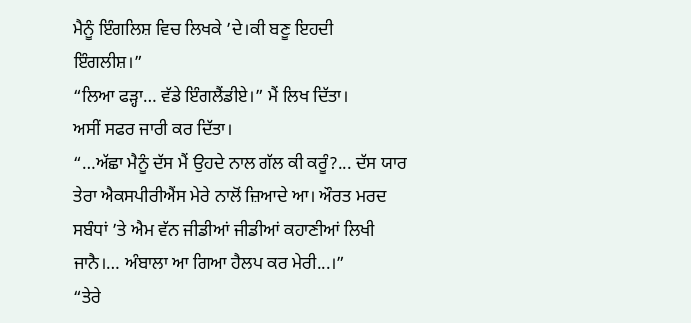ਮੈਨੂੰ ਇੰਗਲਿਸ਼ ਵਿਚ ਲਿਖਕੇ ’ਦੇ।ਕੀ ਬਣੂ ਇਹਦੀ ਇੰਗਲੀਸ਼।”
“ਲਿਆ ਫੜ੍ਹਾ… ਵੱਡੇ ਇੰਗਲੈਂਡੀਏ।” ਮੈਂ ਲਿਖ ਦਿੱਤਾ।
ਅਸੀਂ ਸਫਰ ਜਾਰੀ ਕਰ ਦਿੱਤਾ।
“…ਅੱਛਾ ਮੈਨੂੰ ਦੱਸ ਮੈਂ ਉਹਦੇ ਨਾਲ ਗੱਲ ਕੀ ਕਰੂੰ?... ਦੱਸ ਯਾਰ ਤੇਰਾ ਐਕਸਪੀਰੀਐਂਸ ਮੇਰੇ ਨਾਲੋਂ ਜ਼ਿਆਦੇ ਆ। ਔਰਤ ਮਰਦ ਸਬੰਧਾਂ ’ਤੇ ਐਮ ਵੱਨ ਜੀਡੀਆਂ ਜੀਡੀਆਂ ਕਹਾਣੀਆਂ ਲਿਖੀ ਜਾਨੈ।… ਅੰਬਾਲਾ ਆ ਗਿਆ ਹੈਲਪ ਕਰ ਮੇਰੀ...।”
“ਤੇਰੇ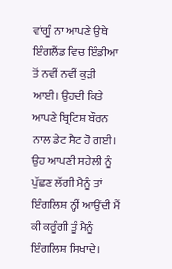ਵਾਂਗੂੰ ਨਾ ਆਪਣੇ ਉਥੇ ਇੰਗਲੈਂਡ ਵਿਚ ਇੰਡੀਆ ਤੋਂ ਨਵੀਂ ਨਵੀਂ ਕੁੜੀ ਆਈ। ਉਹਦੀ ਕਿਤੇ ਆਪਣੇ ਬ੍ਰਿਟਿਸ਼ ਬੌਰਨ ਨਾਲ ਡੇਟ ਸੈਟ ਹੋ ਗਈ। ਉਹ ਆਪਣੀ ਸਹੇਲੀ ਨੂੰ ਪੁੱਛਣ ਲੱਗੀ ਮੈਨੂੰ ਤਾਂ ਇੰਗਲਿਸ਼ ਨ੍ਹੀਂ ਆਉਂਦੀ ਮੈਂ ਕੀ ਕਰੂੰਗੀ ਤੂੰ ਮੈਨੂੰ ਇੰਗਲਿਸ਼ ਸਿਖਾਦੇ।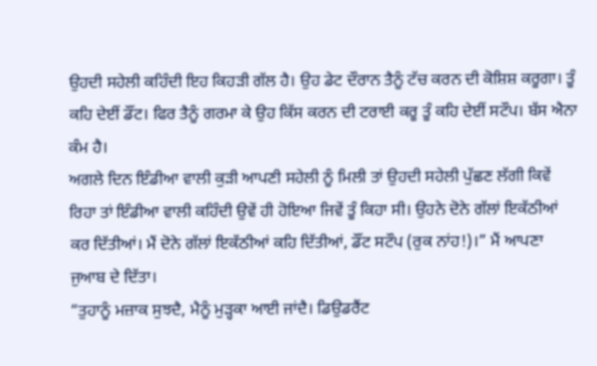ਉਹਦੀ ਸਹੇਲੀ ਕਹਿੰਦੀ ਇਹ ਕਿਹੜੀ ਗੱਲ ਹੈ। ਉਹ ਡੇਟ ਦੌਰਾਨ ਤੈਨੂੰ ਟੱਚ ਕਰਨ ਦੀ ਕੋਸ਼ਿਸ਼ ਕਰੂਗਾ। ਤੂੰ ਕਹਿ ਦੇਈਂ ਡੌਂਟ। ਫਿਰ ਤੈਨੂੰ ਗਰਮਾ ਕੇ ਉਹ ਕਿੱਸ ਕਰਨ ਦੀ ਟਰਾਈ ਕਰੂ ਤੂੰ ਕਹਿ ਦੇਈਂ ਸਟੌਪ। ਬੱਸ ਐਨਾ ਕੰਮ ਹੈ।
ਅਗਲੇ ਦਿਨ ਇੰਡੀਆ ਵਾਲੀ ਕੁੜੀ ਆਪਣੀ ਸਹੇਲੀ ਨੂੰ ਮਿਲੀ ਤਾਂ ਉਹਦੀ ਸਹੇਲੀ ਪੁੱਛਣ ਲੱਗੀ ਕਿਵੇਂ ਰਿਹਾ ਤਾਂ ਇੰਡੀਆ ਵਾਲੀ ਕਹਿੰਦੀ ਉਵੇਂ ਹੀ ਹੋਇਆ ਜਿਵੇਂ ਤੂੰ ਕਿਹਾ ਸੀ। ਉਹਨੇ ਦੋਨੇ ਗੱਲਾਂ ਇਕੱਠੀਆਂ ਕਰ ਦਿੱਤੀਆਂ। ਮੈਂ ਦੋਨੇ ਗੱਲਾਂ ਇਕੱਠੀਆਂ ਕਹਿ ਦਿੱਤੀਆਂ, ਡੌਂਟ ਸਟੌਪ (ਰੁਕ ਨਾਂਹ!)।” ਮੈਂ ਆਪਣਾ ਜੁਆਬ ਦੇ ਦਿੱਤਾ।
“ਤੁਹਾਨੂੰ ਮਜ਼ਾਕ ਸੁਝਦੈ, ਮੈਨੂੰ ਮੁੜ੍ਹਕਾ ਆਈ ਜਾਂਦੈ। ਡਿਉਡਰੈਂਟ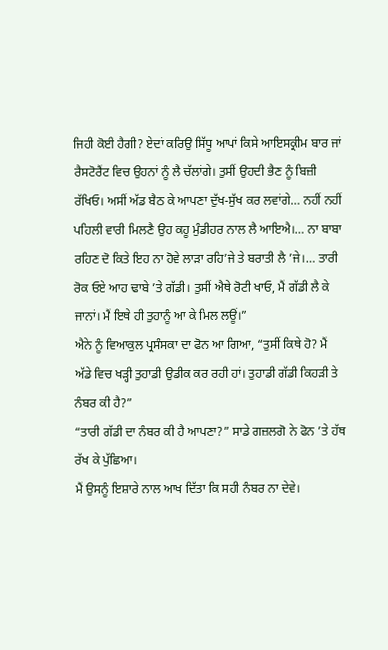ਜਿਹੀ ਕੋਈ ਹੈਗੀ? ਏਦਾਂ ਕਰਿਉ ਸਿੱਧੂ ਆਪਾਂ ਕਿਸੇ ਆਇਸਕ੍ਰੀਮ ਬਾਰ ਜਾਂ ਰੈਸਟੋਰੈਂਟ ਵਿਚ ਉਹਨਾਂ ਨੂੰ ਲੈ ਚੱਲਾਂਗੇ। ਤੁਸੀਂ ਉਹਦੀ ਭੈਣ ਨੂੰ ਬਿਜ਼ੀ ਰੱਖਿਓ। ਅਸੀਂ ਅੱਡ ਬੈਠ ਕੇ ਆਪਣਾ ਦੁੱਖ-ਸੁੱਖ ਕਰ ਲਵਾਂਗੇ… ਨਹੀਂ ਨਹੀਂ ਪਹਿਲੀ ਵਾਰੀ ਮਿਲਣੈ ਉਹ ਕਹੂ ਮੁੰਡੀਹਰ ਨਾਲ ਲੈ ਆਇਐ।… ਨਾ ਬਾਬਾ ਰਹਿਣ ਦੋ ਕਿਤੇ ਇਹ ਨਾ ਹੋਵੇ ਲਾੜਾ ਰਹਿ’ਜੇ ਤੇ ਬਰਾਤੀ ਲੈ ’ਜੇ।… ਤਾਰੀ ਰੋਕ ਓਏ ਆਹ ਢਾਬੇ ’ਤੇ ਗੱਡੀ। ਤੁਸੀਂ ਐਥੇ ਰੋਟੀ ਖਾਓ, ਮੈਂ ਗੱਡੀ ਲੈ ਕੇ ਜਾਨਾਂ। ਮੈਂ ਇਥੇ ਹੀ ਤੁਹਾਨੂੰ ਆ ਕੇ ਮਿਲ ਲਊਂ।”
ਐਨੇ ਨੂੰ ਵਿਆਕੁਲ ਪ੍ਰਸੰਸਕਾ ਦਾ ਫੋਨ ਆ ਗਿਆ, “ਤੁਸੀਂ ਕਿਥੇ ਹੋ? ਮੈਂ ਅੱਡੇ ਵਿਚ ਖੜ੍ਹੀ ਤੁਹਾਡੀ ਉਡੀਕ ਕਰ ਰਹੀ ਹਾਂ। ਤੁਹਾਡੀ ਗੱਡੀ ਕਿਹੜੀ ਤੇ ਨੰਬਰ ਕੀ ਹੈ?”
“ਤਾਰੀ ਗੱਡੀ ਦਾ ਨੰਬਰ ਕੀ ਹੈ ਆਪਣਾ?” ਸਾਡੇ ਗਜ਼ਲਗੋ ਨੇ ਫੋਨ ’ਤੇ ਹੱਥ ਰੱਖ ਕੇ ਪੁੱਛਿਆ।
ਮੈਂ ਉਸਨੂੰ ਇਸ਼ਾਰੇ ਨਾਲ ਆਖ ਦਿੱਤਾ ਕਿ ਸਹੀ ਨੰਬਰ ਨਾ ਦੇਵੇ।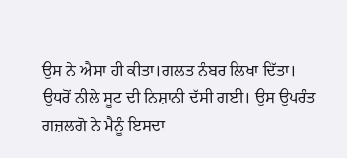ਉਸ ਨੇ ਐਸਾ ਹੀ ਕੀਤਾ।ਗਲਤ ਨੰਬਰ ਲਿਖਾ ਦਿੱਤਾ। ਉਧਰੋਂ ਨੀਲੇ ਸੂਟ ਦੀ ਨਿਸ਼ਾਨੀ ਦੱਸੀ ਗਈ। ਉਸ ਉਪਰੰਤ ਗਜ਼ਲਗੋ ਨੇ ਮੈਨੂੰ ਇਸਦਾ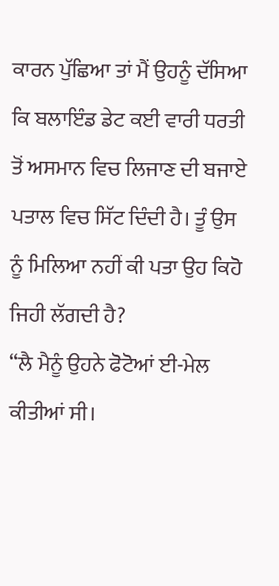ਕਾਰਨ ਪੁੱਛਿਆ ਤਾਂ ਮੈਂ ਉਹਨੂੰ ਦੱਸਿਆ ਕਿ ਬਲਾਇੰਡ ਡੇਟ ਕਈ ਵਾਰੀ ਧਰਤੀ ਤੋਂ ਅਸਮਾਨ ਵਿਚ ਲਿਜਾਣ ਦੀ ਬਜਾਏ ਪਤਾਲ ਵਿਚ ਸਿੱਟ ਦਿੰਦੀ ਹੈ। ਤੂੰ ਉਸ ਨੂੰ ਮਿਲਿਆ ਨਹੀਂ ਕੀ ਪਤਾ ਉਹ ਕਿਹੋ ਜਿਹੀ ਲੱਗਦੀ ਹੈ?
“ਲੈ ਮੈਨੂੰ ਉਹਨੇ ਫੋਟੋਆਂ ਈ-ਮੇਲ ਕੀਤੀਆਂ ਸੀ।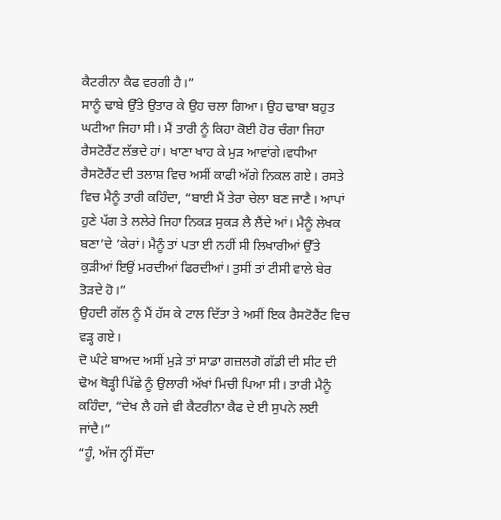ਕੈਟਰੀਨਾ ਕੈਫ ਵਰਗੀ ਹੈ।”
ਸਾਨੂੰ ਢਾਬੇ ਉੱਤੇ ਉਤਾਰ ਕੇ ਉਹ ਚਲਾ ਗਿਆ। ਉਹ ਢਾਬਾ ਬਹੁਤ ਘਟੀਆ ਜਿਹਾ ਸੀ। ਮੈਂ ਤਾਰੀ ਨੂੰ ਕਿਹਾ ਕੋਈ ਹੋਰ ਚੰਗਾ ਜਿਹਾ ਰੈਸਟੋਰੈਂਟ ਲੱਭਦੇ ਹਾਂ। ਖਾਣਾ ਖਾਹ ਕੇ ਮੁੜ ਆਵਾਂਗੇ।ਵਧੀਆ ਰੈਸਟੋਰੈਂਟ ਦੀ ਤਲਾਸ਼ ਵਿਚ ਅਸੀਂ ਕਾਫੀ ਅੱਗੇ ਨਿਕਲ ਗਏ। ਰਸਤੇ ਵਿਚ ਮੈਨੂੰ ਤਾਰੀ ਕਹਿੰਦਾ, “ਬਾਈ ਮੈਂ ਤੇਰਾ ਚੇਲਾ ਬਣ ਜਾਣੈ। ਆਪਾਂ ਹੁਣੇ ਪੱਗ ਤੇ ਲਲੇਰੇ ਜਿਹਾ ਨਿਕੜ ਸੁਕੜ ਲੈ ਲੈਂਦੇ ਆਂ। ਮੈਨੂੰ ਲੇਖਕ ਬਣਾ’ਦੇ ’ਕੇਰਾਂ। ਮੈਨੂੰ ਤਾਂ ਪਤਾ ਈ ਨਹੀਂ ਸੀ ਲਿਖਾਰੀਆਂ ਉੱਤੇ ਕੁੜੀਆਂ ਇਉਂ ਮਰਦੀਆਂ ਫਿਰਦੀਆਂ। ਤੁਸੀਂ ਤਾਂ ਟੀਸੀ ਵਾਲੇ ਬੇਰ ਤੋੜਦੇ ਹੋ।”
ਉਹਦੀ ਗੱਲ ਨੂੰ ਮੈਂ ਹੱਸ ਕੇ ਟਾਲ ਦਿੱਤਾ ਤੇ ਅਸੀਂ ਇਕ ਰੈਸਟੋਰੈਂਟ ਵਿਚ ਵੜ੍ਹ ਗਏ।
ਦੋ ਘੰਟੇ ਬਾਅਦ ਅਸੀਂ ਮੁੜੇ ਤਾਂ ਸਾਡਾ ਗਜ਼ਲਗੋ ਗੱਡੀ ਦੀ ਸੀਟ ਦੀ ਢੋਅ ਥੋੜ੍ਹੀ ਪਿੱਛੇ ਨੂੰ ਉਲਾਰੀ ਅੱਖਾਂ ਮਿਚੀ ਪਿਆ ਸੀ। ਤਾਰੀ ਮੈਨੂੰ ਕਹਿੰਦਾ, “ਦੇਖ ਲੈ ਹਜੇ ਵੀ ਕੈਟਰੀਨਾ ਕੈਫ ਦੇ ਈ ਸੁਪਨੇ ਲਈ ਜਾਂਦੈ।”
“ਹੂੰ, ਅੱਜ ਨ੍ਹੀਂ ਸੌਂਦਾ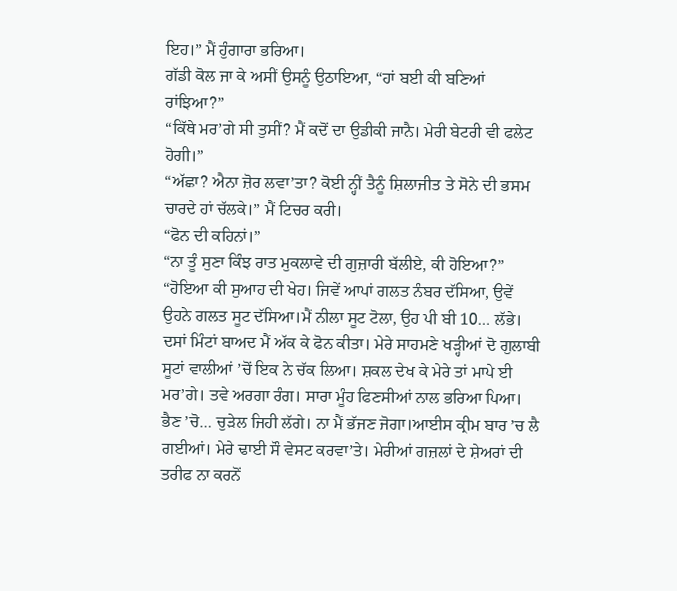ਇਹ।” ਮੈਂ ਹੁੰਗਾਰਾ ਭਰਿਆ।
ਗੱਡੀ ਕੋਲ ਜਾ ਕੇ ਅਸੀਂ ਉਸਨੂੰ ਉਠਾਇਆ, “ਹਾਂ ਬਈ ਕੀ ਬਣਿਆਂ ਰਾਂਝਿਆ?”
“ਕਿੱਥੇ ਮਰ’ਗੇ ਸੀ ਤੁਸੀਂ? ਮੈਂ ਕਦੋਂ ਦਾ ਉਡੀਕੀ ਜਾਨੈ। ਮੇਰੀ ਬੇਟਰੀ ਵੀ ਫਲੇਟ ਹੋਗੀ।”
“ਅੱਛਾ? ਐਨਾ ਜ਼ੋਰ ਲਵਾ’ਤਾ? ਕੋਈ ਨ੍ਹੀਂ ਤੈਨੂੰ ਸ਼ਿਲਾਜੀਤ ਤੇ ਸੋਨੇ ਦੀ ਭਸਮ ਚਾਰਦੇ ਹਾਂ ਚੱਲਕੇ।” ਮੈਂ ਟਿਚਰ ਕਰੀ।
“ਫੋਨ ਦੀ ਕਹਿਨਾਂ।”
“ਨਾ ਤੂੰ ਸੁਣਾ ਕਿੰਝ ਰਾਤ ਮੁਕਲਾਵੇ ਦੀ ਗੁਜ਼ਾਰੀ ਬੱਲੀਏ, ਕੀ ਹੋਇਆ?”
“ਹੋਇਆ ਕੀ ਸੁਆਹ ਦੀ ਖੇਹ। ਜਿਵੇਂ ਆਪਾਂ ਗਲਤ ਨੰਬਰ ਦੱਸਿਆ, ਉਵੇਂ ਉਹਨੇ ਗਲਤ ਸੂਟ ਦੱਸਿਆ।ਮੈਂ ਨੀਲਾ ਸੂਟ ਟੋਲਾ, ਉਹ ਪੀ ਬੀ 10… ਲੱਭੇ। ਦਸਾਂ ਮਿੰਟਾਂ ਬਾਅਦ ਮੈਂ ਅੱਕ ਕੇ ਫੋਨ ਕੀਤਾ। ਮੇਰੇ ਸਾਹਮਣੇ ਖੜ੍ਹੀਆਂ ਦੋ ਗੁਲਾਬੀ ਸੂਟਾਂ ਵਾਲੀਆਂ ’ਚੋਂ ਇਕ ਨੇ ਚੱਕ ਲਿਆ। ਸ਼ਕਲ ਦੇਖ ਕੇ ਮੇਰੇ ਤਾਂ ਮਾਪੇ ਈ ਮਰ’ਗੇ। ਤਵੇ ਅਰਗਾ ਰੰਗ। ਸਾਰਾ ਮੂੰਹ ਫਿਣਸੀਆਂ ਨਾਲ ਭਰਿਆ ਪਿਆ। ਭੈਣ ’ਚੋ… ਚੁੜੇਲ ਜਿਹੀ ਲੱਗੇ। ਨਾ ਮੈਂ ਭੱਜਣ ਜੋਗਾ।ਆਈਸ ਕ੍ਰੀਮ ਬਾਰ ’ਚ ਲੈ ਗਈਆਂ। ਮੇਰੇ ਢਾਈ ਸੌ ਵੇਸਟ ਕਰਵਾ’ਤੇ। ਮੇਰੀਆਂ ਗਜ਼ਲਾਂ ਦੇ ਸ਼ੇਅਰਾਂ ਦੀ ਤਰੀਫ ਨਾ ਕਰਨੋਂ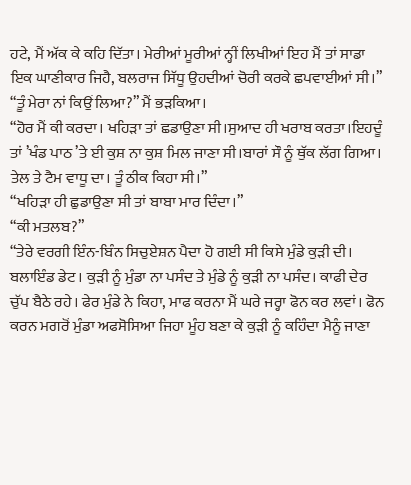ਹਟੇ, ਮੈਂ ਅੱਕ ਕੇ ਕਹਿ ਦਿੱਤਾ। ਮੇਰੀਆਂ ਮੂਰੀਆਂ ਨ੍ਹੀਂ ਲਿਖੀਆਂ ਇਹ ਮੈਂ ਤਾਂ ਸਾਡਾ ਇਕ ਘਾਣੀਕਾਰ ਜਿਹੈ, ਬਲਰਾਜ ਸਿੱਧੂ ਉਹਦੀਆਂ ਚੋਰੀ ਕਰਕੇ ਛਪਵਾਈਆਂ ਸੀ।”
“ਤੂੰ ਮੇਰਾ ਨਾਂ ਕਿਉਂ ਲਿਆ?” ਮੈਂ ਭੜਕਿਆ।
“ਹੋਰ ਮੈਂ ਕੀ ਕਰਦਾ। ਖਹਿੜਾ ਤਾਂ ਛਡਾਉਣਾ ਸੀ।ਸੁਆਦ ਹੀ ਖਰਾਬ ਕਰਤਾ।ਇਹਦੂੰ ਤਾਂ ’ਖੰਡ ਪਾਠ ’ਤੇ ਈ ਕੁਸ਼ ਨਾ ਕੁਸ਼ ਮਿਲ ਜਾਣਾ ਸੀ।ਬਾਰਾਂ ਸੌ ਨੂੰ ਥੁੱਕ ਲੱਗ ਗਿਆ। ਤੇਲ ਤੇ ਟੈਮ ਵਾਧੂ ਦਾ। ਤੂੰ ਠੀਕ ਕਿਹਾ ਸੀ।”
“ਖਹਿੜਾ ਹੀ ਛੁਡਾਉਣਾ ਸੀ ਤਾਂ ਬਾਬਾ ਮਾਰ ਦਿੰਦਾ।”
“ਕੀ ਮਤਲਬ?”
“ਤੇਰੇ ਵਰਗੀ ਇੰਨ-ਬਿੰਨ ਸਿਚੁਏਸ਼ਨ ਪੈਦਾ ਹੋ ਗਈ ਸੀ ਕਿਸੇ ਮੁੰਡੇ ਕੁੜੀ ਦੀ। ਬਲਾਇੰਡ ਡੇਟ। ਕੁੜੀ ਨੂੰ ਮੁੰਡਾ ਨਾ ਪਸੰਦ ਤੇ ਮੁੰਡੇ ਨੂੰ ਕੁੜੀ ਨਾ ਪਸੰਦ। ਕਾਫੀ ਦੇਰ ਚੁੱਪ ਬੈਠੇ ਰਹੇ। ਫੇਰ ਮੁੰਡੇ ਨੇ ਕਿਹਾ, ਮਾਫ ਕਰਨਾ ਮੈਂ ਘਰੇ ਜਰ੍ਹਾ ਫੋਨ ਕਰ ਲਵਾਂ। ਫੋਨ ਕਰਨ ਮਗਰੋਂ ਮੁੰਡਾ ਅਫਸੋਸਿਆ ਜਿਹਾ ਮੂੰਹ ਬਣਾ ਕੇ ਕੁੜੀ ਨੂੰ ਕਹਿੰਦਾ ਮੈਨੂੰ ਜਾਣਾ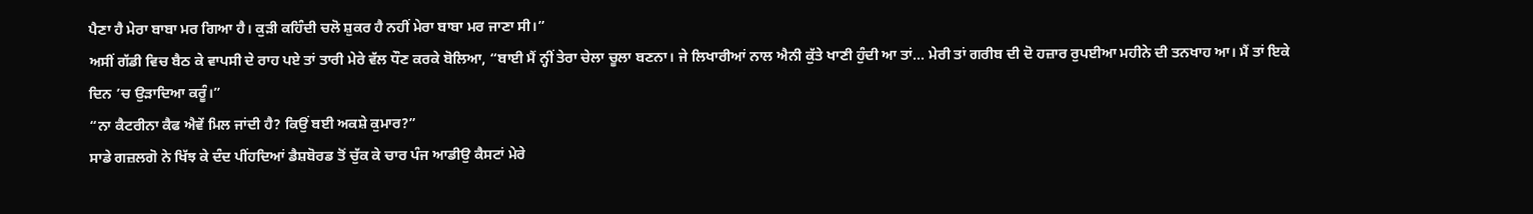ਪੈਣਾ ਹੈ ਮੇਰਾ ਬਾਬਾ ਮਰ ਗਿਆ ਹੈ। ਕੁੜੀ ਕਹਿੰਦੀ ਚਲੋ ਸ਼ੁਕਰ ਹੈ ਨਹੀਂ ਮੇਰਾ ਬਾਬਾ ਮਰ ਜਾਣਾ ਸੀ।”
ਅਸੀਂ ਗੱਡੀ ਵਿਚ ਬੈਠ ਕੇ ਵਾਪਸੀ ਦੇ ਰਾਹ ਪਏ ਤਾਂ ਤਾਰੀ ਮੇਰੇ ਵੱਲ ਧੌਣ ਕਰਕੇ ਬੋਲਿਆ, “ਬਾਈ ਮੈਂ ਨ੍ਹੀਂ ਤੇਰਾ ਚੇਲਾ ਚੂਲਾ ਬਣਨਾ। ਜੇ ਲਿਖਾਰੀਆਂ ਨਾਲ ਐਨੀ ਕੁੱਤੇ ਖਾਣੀ ਹੁੰਦੀ ਆ ਤਾਂ… ਮੇਰੀ ਤਾਂ ਗਰੀਬ ਦੀ ਦੋ ਹਜ਼ਾਰ ਰੁਪਈਆ ਮਹੀਨੇ ਦੀ ਤਨਖਾਹ ਆ। ਮੈਂ ਤਾਂ ਇਕੇ ਦਿਨ ’ਚ ਉੜਾਦਿਆ ਕਰੂੰ।”
“ਨਾ ਕੈਟਰੀਨਾ ਕੈਫ ਐਵੇਂ ਮਿਲ ਜਾਂਦੀ ਹੈ? ਕਿਉਂ ਬਈ ਅਕਸ਼ੇ ਕੁਮਾਰ?”
ਸਾਡੇ ਗਜ਼ਲਗੋ ਨੇ ਖਿੱਝ ਕੇ ਦੰਦ ਪੀਂਹਦਿਆਂ ਡੈਸ਼ਬੋਰਡ ਤੋਂ ਚੁੱਕ ਕੇ ਚਾਰ ਪੰਜ ਆਡੀਉ ਕੈਸਟਾਂ ਮੇਰੇ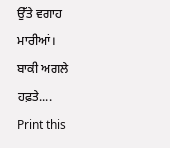ਉੱਤੇ ਵਗਾਹ ਮਾਰੀਆਂ।
ਬਾਕੀ ਅਗਲੇ ਹਫ਼ਤੇ....
Print this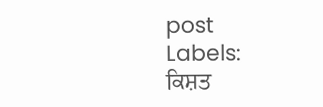post
Labels:
ਕਿਸ਼ਤ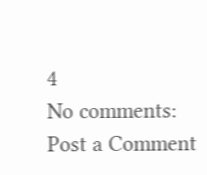4
No comments:
Post a Comment